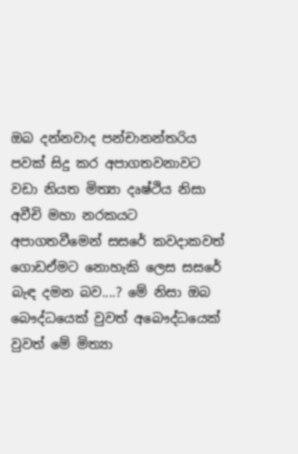ඔබ දන්නවාද පන්චානන්තරිය පවක් සිදු කර අපාගතවනාවට වඩා නියත මිත්‍යා දෘෂ්ථිය නිසා අවීචි මහා නරකයට අපාගතවීමෙන් සසරේ කවදාකවත් ගොඩඒමට නොහැකි ලෙස සසරේ බැඳ දමන බව....? මේ නිසා ඔබ බෞද්ධයෙක් වුවත් අබෞද්ධයෙක් වුවත් මේ මිත්‍යා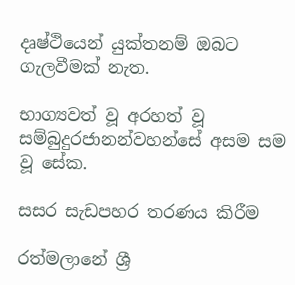දෘෂ්ථියෙන් යුක්තනම් ඔබට ගැලවීමක් නැත.

භාග්‍යවත් වූ අරහත් වූ සම්බුදුරජානන්වහන්සේ අසම සම වූ සේක.

සසර සැඩපහර තරණය කිරීම

රත්මලානේ ශ්‍රී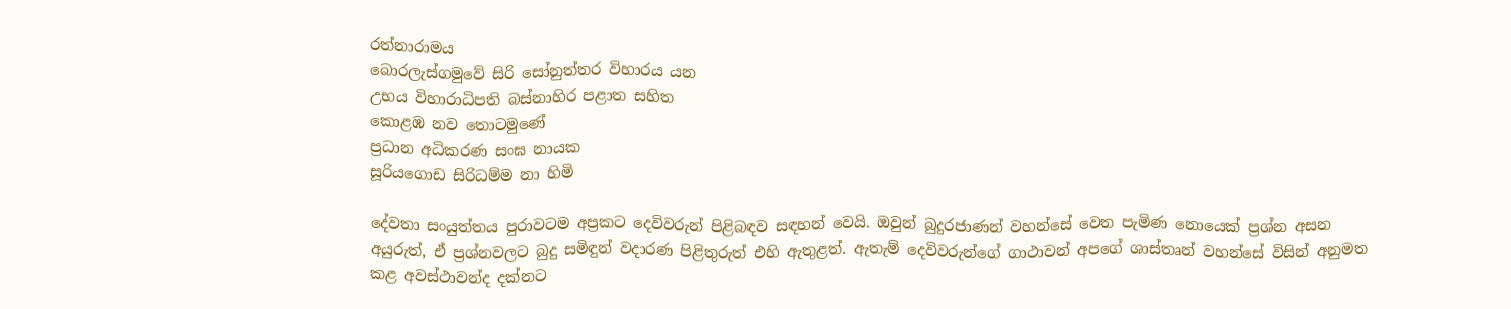රත්නාරාමය
බොරලැස්ගමුවේ සිරි සෝනුත්තර විහාරය යන
උභය විහාරාධිපති බස්නාහිර පළාත සහිත
කොළඹ නව තොටමුණේ
ප්‍රධාන අධිකරණ සංඝ නායක
සූරියගොඩ සිරිධම්ම නා හිමි

දේවතා සංයුත්තය පුරාවටම අප්‍රකට දෙවිවරුන් පිළිබඳව සඳහන් වෙයි. ඔවුන් බුදුරජාණන් වහන්සේ වෙත පැමිණ නොයෙක් ප්‍රශ්න අසන අයුරුත්, ඒ ප්‍රශ්නවලට බුදු සමිඳුන් වදාරණ පිළිතුරුත් එහි ඇතුළත්. ඇතැම් දෙවිවරුන්ගේ ගාථාවන් අපගේ ශාස්තෘන් වහන්සේ විසින් අනුමත කළ අවස්ථාවන්ද දක්නට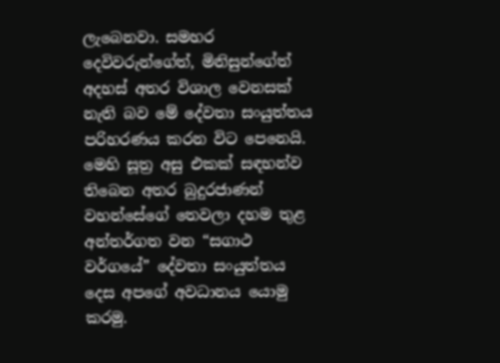ලැබෙනවා. සමහර දෙවිවරුන්ගේත්, මිනිසුන්ගේත් අදහස් අතර විශාල වෙනසක් නැති බව මේ දේවතා සංයුත්තය පරිහරණය කරන විට පෙනෙයි. මෙහි සූත්‍ර අසු එකක් සඳහන්ව තිබෙන අතර බුදුරජාණන් වහන්සේගේ තෙවලා දහම තුළ අන්තර්ගත වන “සගාථ වර්ගයේ” දේවතා සංයුත්තය දෙස අපගේ අවධානය යොමු කරමු.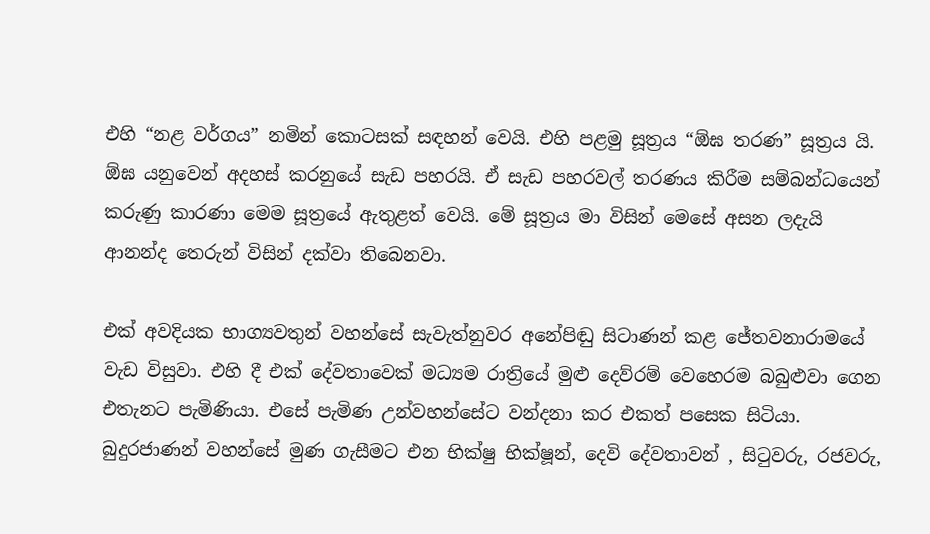එහි “නළ වර්ගය” නමින් කොටසක් සඳහන් වෙයි. එහි පළමු සූත්‍රය “ඕඝ තරණ” සූත්‍රය යි. ඕඝ යනුවෙන් අදහස් කරනුයේ සැඩ පහරයි. ඒ සැඩ පහරවල් තරණය කිරීම සම්බන්ධයෙන් කරුණු කාරණා මෙම සූත්‍රයේ ඇතුළත් වෙයි. මේ සූත්‍රය මා විසින් මෙසේ අසන ලදැයි ආනන්ද තෙරුන් විසින් දක්වා තිබෙනවා.

එක් අවදියක භාග්‍යවතුන් වහන්සේ සැවැත්නුවර අනේපිඬු සිටාණන් කළ ජේතවනාරාමයේ වැඩ විසුවා. එහි දී එක් දේවතාවෙක් මධ්‍යම රාත්‍රියේ මුළු දෙව්රම් වෙහෙරම බබුළුවා ගෙන එතැනට පැමිණියා. එසේ පැමිණ උන්වහන්සේට වන්දනා කර එකත් පසෙක සිටියා. බුදුරජාණන් වහන්සේ මුණ ගැසීමට එන භික්ෂු භික්ෂූන්, දෙවි දේවතාවන් , සිටුවරු, රජවරු,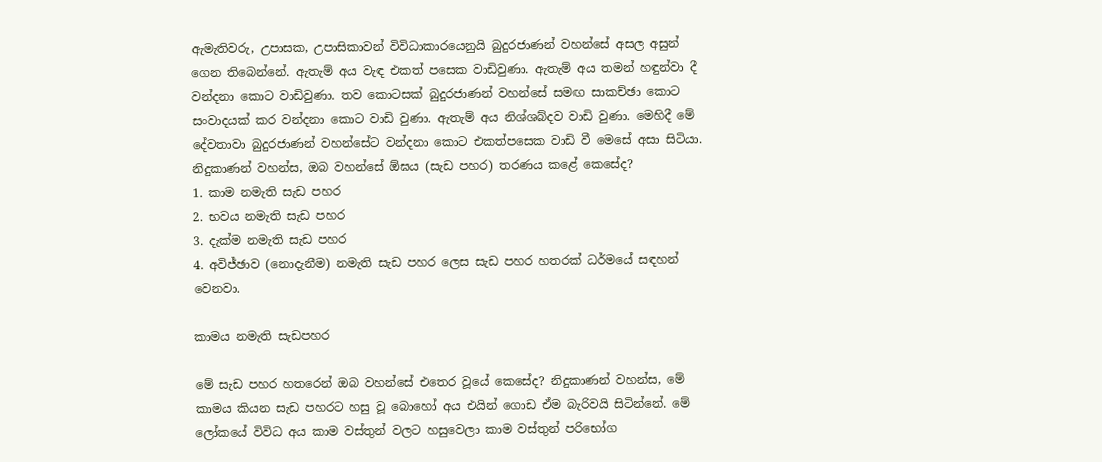ඇමැතිවරු, උපාසක, උපාසිකාවන් විවිධාකාරයෙනුයි බුදුරජාණන් වහන්සේ අසල අසුන් ගෙන තිබෙන්නේ. ඇතැම් අය වැඳ එකත් පසෙක වාඩිවුණා. ඇතැම් අය තමන් හඳුන්වා දී වන්දනා කොට වාඩිවුණා. තව කොටසක් බුදුරජාණන් වහන්සේ සමඟ සාකච්ඡා කොට සංවාදයක් කර වන්දනා කොට වාඩි වුණා. ඇතැම් අය නිශ්ශබ්දව වාඩි වුණා. මෙහිදී මේ දේවතාවා බුදුරජාණන් වහන්සේට වන්දනා කොට එකත්පසෙක වාඩි වී මෙසේ අසා සිටියා.
නිදුකාණන් වහන්ස, ඔබ වහන්සේ ඕඝය (සැඩ පහර) තරණය කළේ කෙසේද?
1. කාම නමැති සැඩ පහර
2. භවය නමැති සැඩ පහර
3. දැක්ම නමැති සැඩ පහර
4. අවිජ්ඡාව (නොදැනීම) නමැති සැඩ පහර ලෙස සැඩ පහර හතරක් ධර්මයේ සඳහන් වෙනවා.

කාමය නමැති සැඩපහර

මේ සැඩ පහර හතරෙන් ඔබ වහන්සේ එතෙර වූයේ කෙසේද? නිදුකාණන් වහන්ස, මේ කාමය කියන සැඩ පහරට හසු වූ බොහෝ අය එයින් ගොඩ ඒම බැරිවයි සිටින්නේ. මේ ලෝකයේ විවිධ අය කාම වස්තුන් වලට හසුවෙලා කාම වස්තුන් පරිභෝග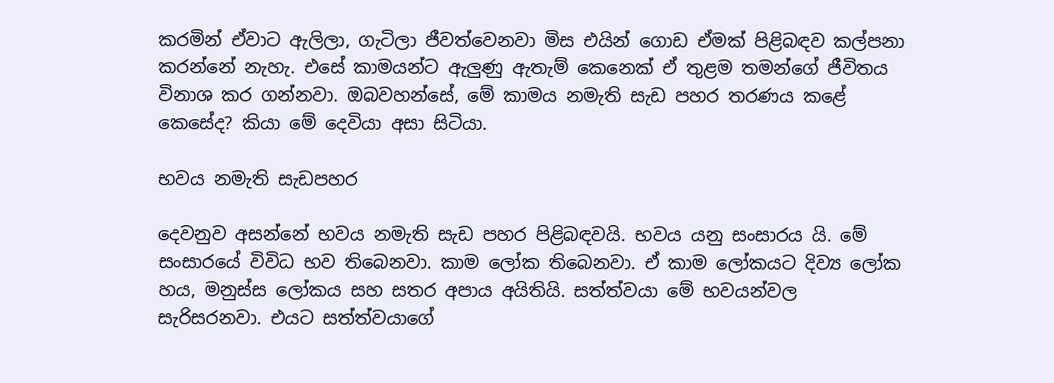කරමින් ඒවාට ඇලිලා, ගැටිලා ජීවත්වෙනවා මිස එයින් ගොඩ ඒමක් පිළිබඳව කල්පනා කරන්නේ නැහැ. එසේ කාමයන්ට ඇලුණු ඇතැම් කෙනෙක් ඒ තුළම තමන්ගේ ජීවිතය විනාශ කර ගන්නවා. ඔබවහන්සේ, මේ කාමය නමැති සැඩ පහර තරණය කළේ කෙසේද? කියා මේ දෙවියා අසා සිටියා.

භවය නමැති සැඩපහර

දෙවනුව අසන්නේ භවය නමැති සැඩ පහර පිළිබඳවයි. භවය යනු සංසාරය යි. මේ සංසාරයේ විවිධ භව තිබෙනවා. කාම ලෝක තිබෙනවා. ඒ කාම ලෝකයට දිව්‍ය ලෝක හය, මනුස්ස ලෝකය සහ සතර අපාය අයිතියි. සත්ත්වයා මේ භවයන්වල සැරිසරනවා. එයට සත්ත්වයාගේ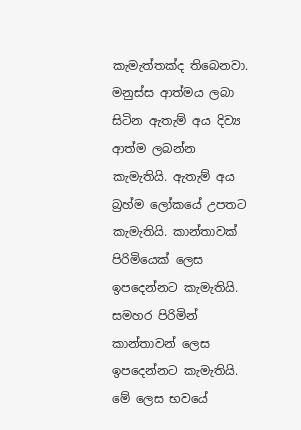කැමැත්තක්ද තිබෙනවා. මනුස්ස ආත්මය ලබා සිටින ඇතැම් අය දිව්‍ය ආත්ම ලබන්න කැමැතියි. ඇතැම් අය බ්‍රහ්ම ලෝකයේ උපතට කැමැතියි. කාන්තාවක් පිරිමියෙක් ලෙස ඉපදෙන්නට කැමැතියි. සමහර පිරිමින් කාන්තාවන් ලෙස ඉපදෙන්නට කැමැතියි. මේ ලෙස භවයේ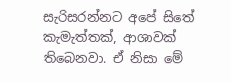සැරිසරන්නට අපේ සිතේ කැමැත්තක්, ආශාවක් තිබෙනවා. ඒ නිසා මේ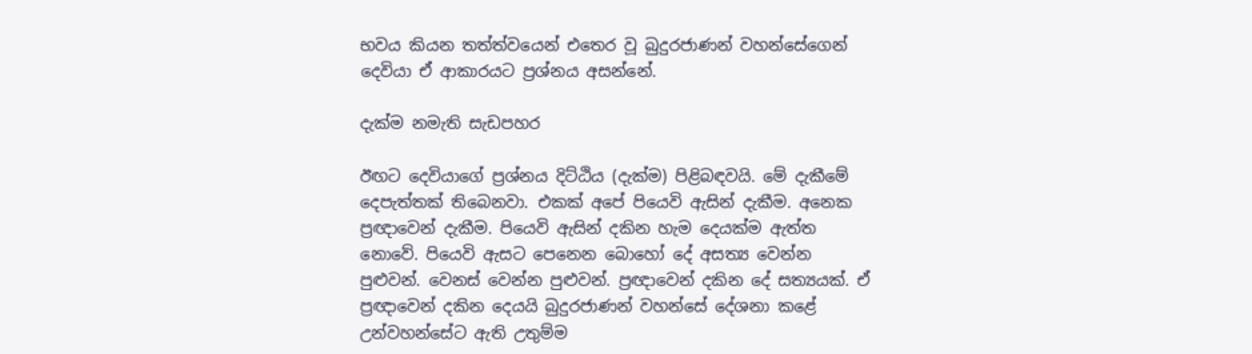භවය කියන තත්ත්වයෙන් එතෙර වූ බුදුරජාණන් වහන්සේගෙන් දෙවියා ඒ ආකාරයට ප්‍රශ්නය අසන්නේ.

දැක්ම නමැති සැඩපහර

ඊඟට දෙවියාගේ ප්‍රශ්නය දිට්ඨිය (දැක්ම) පිළිබඳවයි. මේ දැකීමේ දෙපැත්තක් තිබෙනවා. එකක් අපේ පියෙවි ඇසින් දැකීම. අනෙක ප්‍රඥාවෙන් දැකීම. පියෙවි ඇසින් දකින හැම දෙයක්ම ඇත්ත නොවේ. පියෙවි ඇසට පෙනෙන බොහෝ දේ අසත්‍ය වෙන්න පුළුවන්. වෙනස් වෙන්න පුළුවන්. ප්‍රඥාවෙන් දකින දේ සත්‍යයක්. ඒ ප්‍රඥාවෙන් දකින දෙයයි බුදුරජාණන් වහන්සේ දේශනා කළේ උන්වහන්සේට ඇති උතුම්ම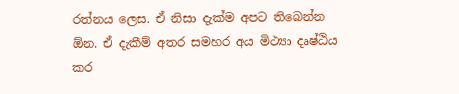රත්නය ලෙස. ඒ නිසා දැක්ම අපට තිබෙන්න ඕන. ඒ දැකීම් අතර සමහර අය මිථ්‍යා දෘෂ්ඨිය කර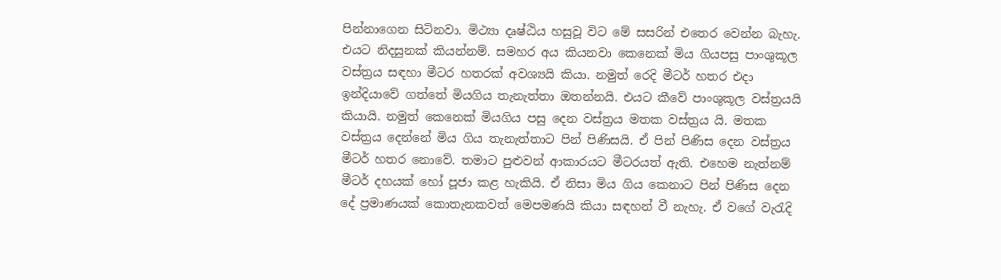පින්නාගෙන සිටිනවා. මිථ්‍යා දෘෂ්ඨිය හසුවූ විට මේ සසරින් එතෙර වෙන්න බැහැ. එයට නිදසුනක් කියන්නම්. සමහර අය කියනවා කෙනෙක් මිය ගියපසු පාංශුකූල වස්ත්‍රය සඳහා මීටර හතරක් අවශ්‍යයි කියා. නමුත් රෙදි මීටර් හතර එදා ඉන්දියාවේ ගත්තේ මියගිය තැනැත්තා ඔතන්නයි. එයට කීවේ පාංශුකූල වස්ත්‍රයයි කියායි. නමුත් කෙනෙක් මියගිය පසු දෙන වස්ත්‍රය මතක වස්ත්‍රය යි. මතක වස්ත්‍රය දෙන්නේ මිය ගිය තැනැත්තාට පින් පිණිසයි. ඒ පින් පිණිස දෙන වස්ත්‍රය මීටර් හතර නොවේ. තමාට පුළුවන් ආකාරයට මීටරයත් ඇති. එහෙම නැත්නම් මීටර් දහයක් හෝ පූජා කළ හැකියි. ඒ නිසා මිය ගිය කෙනාට පින් පිණිස දෙන දේ ප්‍රමාණයක් කොතැනකවත් මෙපමණයි කියා සඳහන් වී නැහැ. ඒ වගේ වැරැදි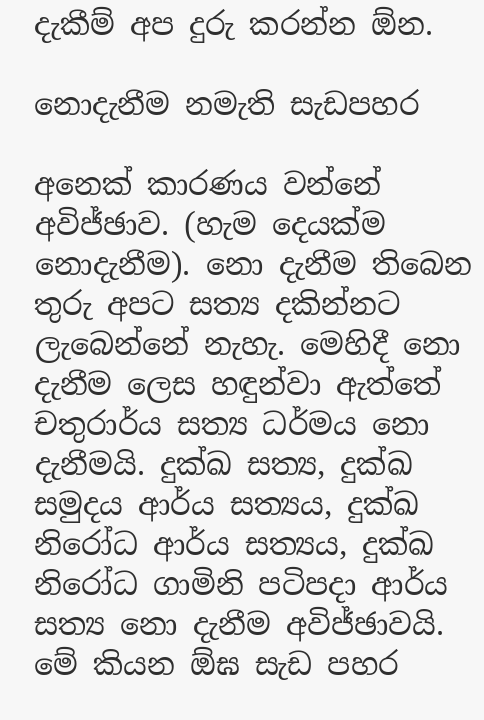දැකීම් අප දුරු කරන්න ඕන.

නොදැනීම නමැති සැඩපහර

අනෙක් කාරණය වන්නේ අවිජ්ඡාව. (හැම දෙයක්ම නොදැනීම). නො දැනීම තිබෙන තුරු අපට සත්‍ය දකින්නට ලැබෙන්නේ නැහැ. මෙහිදී නො දැනීම ලෙස හඳුන්වා ඇත්තේ චතුරාර්ය සත්‍ය ධර්මය නො දැනීමයි. දුක්ඛ සත්‍ය, දුක්ඛ සමුදය ආර්ය සත්‍යය, දුක්ඛ නිරෝධ ආර්ය සත්‍යය, දුක්ඛ නිරෝධ ගාමිනි පටිපදා ආර්ය සත්‍ය නො දැනීම අවිජ්ඡාවයි. මේ කියන ඕඝ සැඩ පහර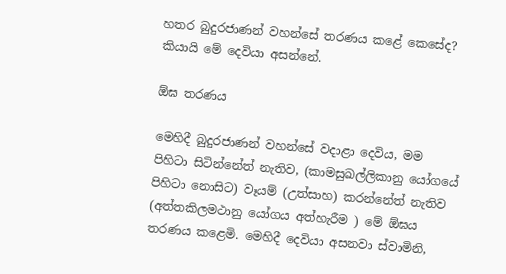හතර බුදුරජාණන් වහන්සේ තරණය කළේ කෙසේද? කියායි මේ දෙවියා අසන්නේ.

ඕඝ තරණය

මෙහිදී බුදුරජාණන් වහන්සේ වදාළා දෙවිය, මම පිහිටා සිටින්නේත් නැතිව, (කාමසුඛල්ලිකානු යෝගයේ පිහිටා නොසිට) වෑයම් (උත්සාහ) කරන්නේත් නැතිව (අත්තකිලමථානු යෝගය අත්හැරීම ) මේ ඕඝය තරණය කළෙමි. මෙහිදී දෙවියා අසනවා ස්වාමිනි,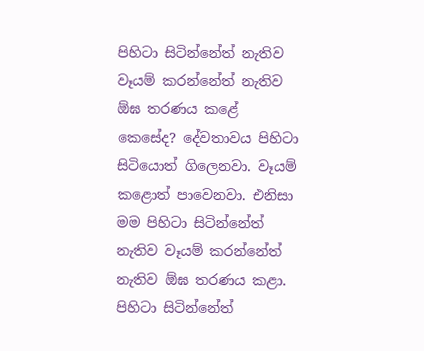පිහිටා සිටින්නේත් නැතිව වෑයම් කරන්නේත් නැතිව ඕඝ තරණය කළේ කෙසේද? දේවතාවය පිහිටා සිටියොත් ගිලෙනවා. වෑයම් කළොත් පාවෙනවා. එනිසා මම පිහිටා සිටින්නේත් නැතිව වෑයම් කරන්නේත් නැතිව ඕඝ තරණය කළා.
පිහිටා සිටින්නේත්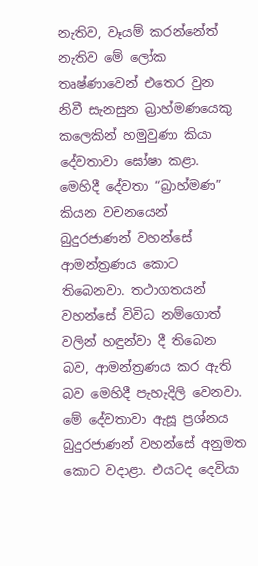නැතිව, වෑයම් කරන්නේත් නැතිව මේ ලෝක තෘෂ්ණාවෙන් එතෙර වුන නිවී සැනසුන බ්‍රාහ්මණයෙකු කලෙකින් හමුවුණා කියා දේවතාවා ඝෝෂා කළා. මෙහිදී දේවතා “බ්‍රාහ්මණ” කියන වචනයෙන් බුදුරජාණන් වහන්සේ ආමන්ත්‍රණය කොට තිබෙනවා. තථාගතයන් වහන්සේ විවිධ නම්ගොත් වලින් හඳුන්වා දී තිබෙන බව, ආමන්ත්‍රණය කර ඇති බව මෙහිදී පැහැදිලි වෙනවා.
මේ දේවතාවා ඇසූ ප්‍රශ්නය බුදුරජාණන් වහන්සේ අනුමත කොට වදාළා. එයටද දෙවියා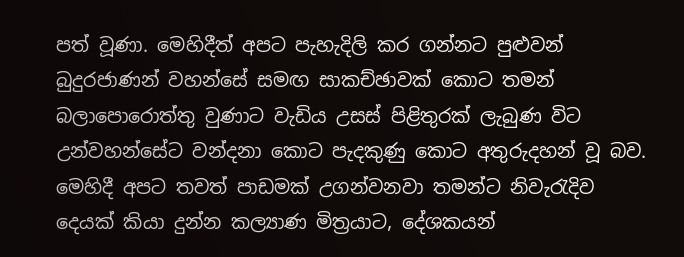පත් වූණා. මෙහිදීත් අපට පැහැදිලි කර ගන්නට පුළුවන් බුදුරජාණන් වහන්සේ සමඟ සාකච්ඡාවක් කොට තමන් බලාපොරොත්තු වුණාට වැඩිය උසස් පිළිතුරක් ලැබුණ විට උන්වහන්සේට වන්දනා කොට පැදකුණු කොට අතුරුදහන් වූ බව.
මෙහිදී අපට තවත් පාඩමක් උගන්වනවා තමන්ට නිවැරැදිව දෙයක් කියා දුන්න කල්‍යාණ මිත්‍රයාට, දේශකයන්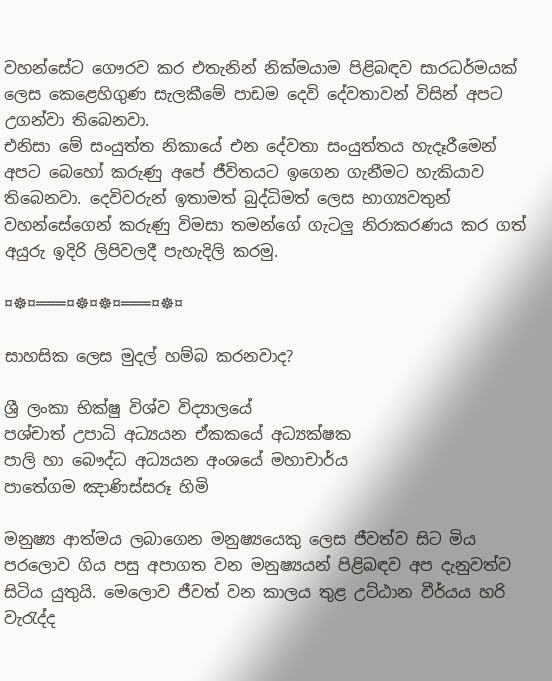වහන්සේට ගෞරව කර එතැනින් නික්මයාම පිළිබඳව සාරධර්මයක් ලෙස කෙළෙහිගුණ සැලකීමේ පාඩම දෙවි දේවතාවන් විසින් අපට උගන්වා තිබෙනවා.
එනිසා මේ සංයුත්ත නිකායේ එන දේවතා සංයුත්තය හැදෑරීමෙන් අපට බෙහෝ කරුණු අපේ ජීවිතයට ඉගෙන ගැනීමට හැකියාව තිබෙනවා. දෙවිවරුන් ඉතාමත් බුද්ධිමත් ලෙස භාග්‍යවතුන් වහන්සේගෙන් කරුණු විමසා තමන්ගේ ගැටලු නිරාකරණය කර ගත් අයුරු ඉදිරි ලිපිවලදී පැහැදිලි කරමු.

¤☸¤═══¤☸¤☸¤═══¤☸¤

සාහසික ලෙස මුදල් හම්බ කරනවාද?

ශ්‍රී ලංකා භික්ෂු විශ්ව විද්‍යාලයේ
පශ්චාත් උපාධි අධ්‍යයන ඒකකයේ අධ්‍යක්ෂක
පාලි හා බෞද්ධ අධ්‍යයන අංශයේ මහාචාර්ය
පාතේගම ඤාණිස්සරූ හිමි

මනුෂ්‍ය ආත්මය ලබාගෙන මනුෂ්‍යයෙකු ලෙස ජීවත්ව සිට මිය පරලොව ගිය පසු අපාගත වන මනුෂ්‍යයන් පිළිබඳව අප දැනුවත්ව සිටිය යුතුයි. මෙලොව ජීවත් වන කාලය තුළ උට්ඨාන වීර්යය හරි වැරැද්ද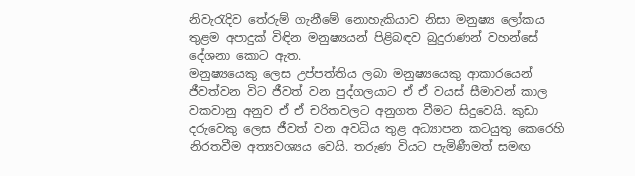නිවැරැදිව තේරුම් ගැනීමේ නොහැකියාව නිසා මනුෂ්‍ය ලෝකය තුළම අපාදුක් විඳින මනුෂ්‍යයන් පිළිබඳව බුදුරාණන් වහන්සේ දේශනා කොට ඇත.
මනුෂ්‍යයෙකු ලෙස උප්පත්තිය ලබා මනුෂ්‍යයෙකු ආකාරයෙන් ජීවත්වන විට ජීවත් වන පුද්ගලයාට ඒ ඒ වයස් සීමාවන් කාල වකවානු අනුව ඒ ඒ චරිතවලට අනුගත වීමට සිදුවෙයි. කුඩා දරුවෙකු ලෙස ජීවත් වන අවධිය තුළ අධ්‍යාපන කටයුතු කෙරෙහි නිරතවීම අත්‍යවශ්‍යය වෙයි. තරුණ වියට පැමිණීමත් සමඟ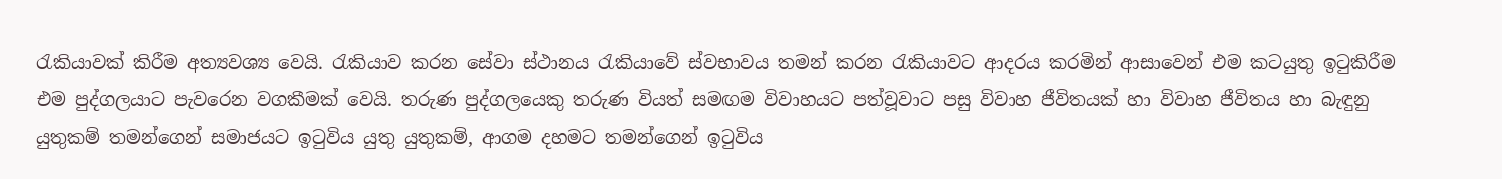රැකියාවක් කිරීම අත්‍යවශ්‍ය වෙයි. රැකියාව කරන සේවා ස්ථානය රැකියාවේ ස්වභාවය තමන් කරන රැකියාවට ආදරය කරමින් ආසාවෙන් එම කටයුතු ඉටුකිරීම එම පුද්ගලයාට පැවරෙන වගකීමක් වෙයි. තරුණ පුද්ගලයෙකු තරුණ වියත් සමඟම විවාහයට පත්වූවාට පසු විවාහ ජීවිතයක් හා විවාහ ජීවිතය හා බැඳුනු යුතුකම් තමන්ගෙන් සමාජයට ඉටුවිය යුතු යුතුකම්, ආගම දහමට තමන්ගෙන් ඉටුවිය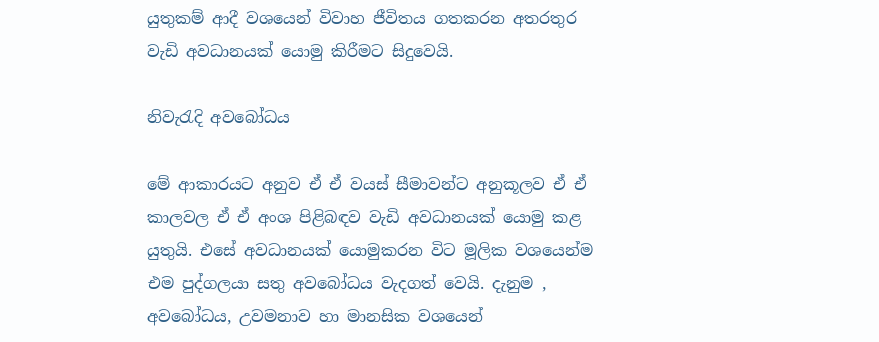යුතුකම් ආදී වශයෙන් විවාහ ජීවිතය ගතකරන අතරතුර වැඩි අවධානයක් යොමු කිරීමට සිදුවෙයි.

නිවැරැදි අවබෝධය

මේ ආකාරයට අනුව ඒ ඒ වයස් සීමාවන්ට අනුකූලව ඒ ඒ කාලවල ඒ ඒ අංශ පිළිබඳව වැඩි අවධානයක් යොමු කළ යුතුයි. එසේ අවධානයක් යොමුකරන විට මූලික වශයෙන්ම එම පුද්ගලයා සතු අවබෝධය වැදගත් වෙයි. දැනුම , අවබෝධය, උවමනාව හා මානසික වශයෙන්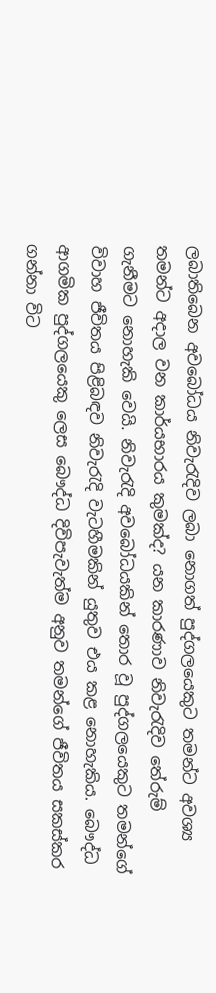ලබාතිබෙන අවබෝධය නිවැරැදිව ලබා නොගත් පුද්ගලයෙකුට තමන්ට අවශ්‍ය තමන්ට අදාල වන කාර්යභාරය කුමක්ද? යන කාරණාව නිවැරැදිව තේරුම් ගැනීමට නොහැකි වෙයි. නිවැරැදි අවබෝධයකින් තොර වූ පුද්ගලයෙකුට තමන්ගේ විවාහ ජීවිතය පිළිබඳව නිවැරැදි වැටහීමකින් යුතුව එය කළ නොහැකිය. බෞද්ධ ආගමික පුද්ගලයෙකු ලෙස බෞද්ධ දිවිපැවැත්ම අනුව තමන්ගේ ජීවිතය සකස්කර ගන්නා විට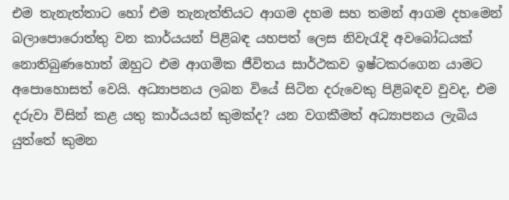එම තැනැත්තාට හෝ එම තැනැත්තියට ආගම දහම සහ තමන් ආගම දහමෙන් බලාපොරොත්තු වන කාර්යයන් පිළිබඳ යහපත් ලෙස නිවැරැදි අවබෝධයක් නොතිබුණහොත් ඔහුට එම ආගමික ජීවිතය සාර්ථකව ඉෂ්ටකරගෙන යාමට අපොහොසත් වෙයි. අධ්‍යාපනය ලබන වියේ සිටින දරුවෙකු පිළිබඳව වුවද, එම දරුවා විසින් කළ යතු කාර්යයන් කුමක්ද? යන වගකීමත් අධ්‍යාපනය ලැබිය යුත්තේ කුමන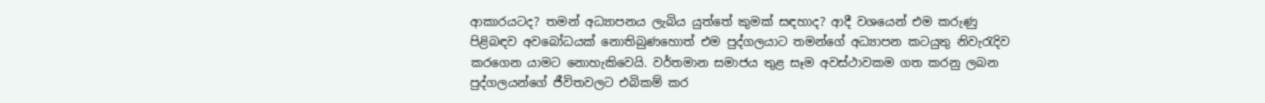ආකාරයටද? තමන් අධ්‍යාපනය ලැබිය යුත්තේ කුමක් සඳහාද? ආදී වශයෙන් එම කරුණු පිළිබඳව අවබෝධයක් නොතිබුණහොත් එම පුද්ගලයාට තමන්ගේ අධ්‍යාපන කටයුතු නිවැරැදිව කරගෙන යාමට නොහැකිවෙයි. වර්තමාන සමාජය තුළ සෑම අවස්ථාවකම ගත කරනු ලබන පුද්ගලයන්ගේ ජීවිතවලට එබිකම් කර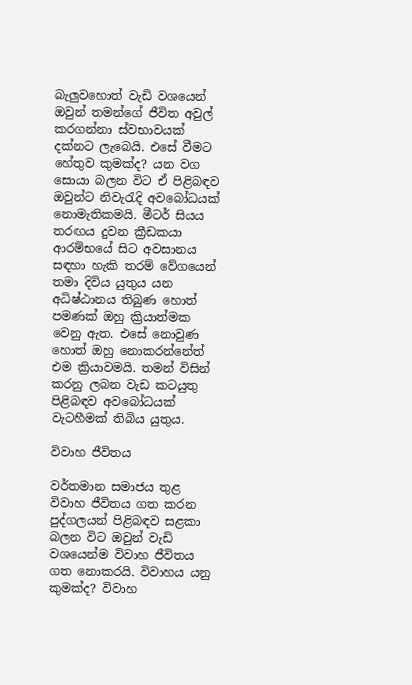බැලුවහොත් වැඩි වශයෙන් ඔවුන් තමන්ගේ ජීවිත අවුල් කරගන්නා ස්වභාවයක් දක්නට ලැබෙයි. එසේ වීමට හේතුව කුමක්ද? යන වග සොයා බලන විට ඒ පිළිබඳව ඔවුන්ට නිවැරැදි අවබෝධයක් නොමැතිකමයි. මීටර් සියය තරඟය දුවන ක්‍රීඩකයා ආරම්භයේ සිට අවසානය සඳහා හැකි තරම් වේගයෙන් තමා දිවිය යුතුය යන අධිෂ්ඨානය තිබුණ හොත් පමණක් ඔහු ක්‍රියාත්මක වෙනු ඇත. එසේ නොවුණ හොත් ඔහු නොකරන්නේත් එම ක්‍රියාවමයි. තමන් විසින් කරනු ලබන වැඩ කටයුතු පිළිබඳව අවබෝධයක් වැටහීමක් තිබිය යුතුය.

විවාහ ජීවිතය

වර්තමාන සමාජය තුළ විවාහ ජීවිතය ගත කරන පුද්ගලයන් පිළිබඳව සළකා බලන විට ඔවුන් වැඩි වශයෙන්ම විවාහ ජීවිතය ගත නොකරයි. විවාහය යනු කුමක්ද? විවාහ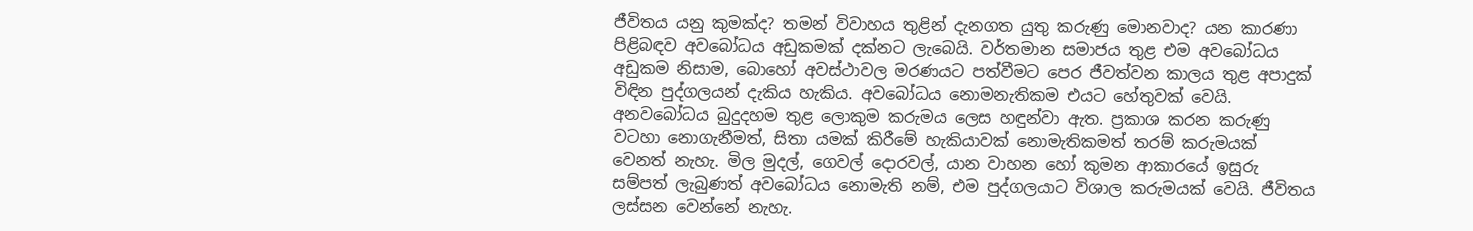ජීවිතය යනු කුමක්ද? තමන් විවාහය තුළින් දැනගත යුතු කරුණු මොනවාද? යන කාරණා පිළිබඳව අවබෝධය අඩුකමක් දක්නට ලැබෙයි. වර්තමාන සමාජය තුළ එම අවබෝධය අඩුකම නිසාම, බොහෝ අවස්ථාවල මරණයට පත්වීමට පෙර ජීවත්වන කාලය තුළ අපාදුක් විඳින පුද්ගලයන් දැකිය හැකිය. අවබෝධය නොමනැතිකම එයට හේතුවක් වෙයි. අනවබෝධය බුදුදහම තුළ ලොකුම කරුමය ලෙස හඳුන්වා ඇත. ප්‍රකාශ කරන කරුණු වටහා නොගැනීමත්, සිතා යමක් කිරීමේ හැකියාවක් නොමැතිකමත් තරම් කරුමයක් වෙනත් නැහැ. මිල මුදල්, ගෙවල් දොරවල්, යාන වාහන හෝ කුමන ආකාරයේ ඉසුරු සම්පත් ලැබුණත් අවබෝධය නොමැති නම්, එම පුද්ගලයාට විශාල කරුමයක් වෙයි. ජීවිතය ලස්සන වෙන්නේ නැහැ.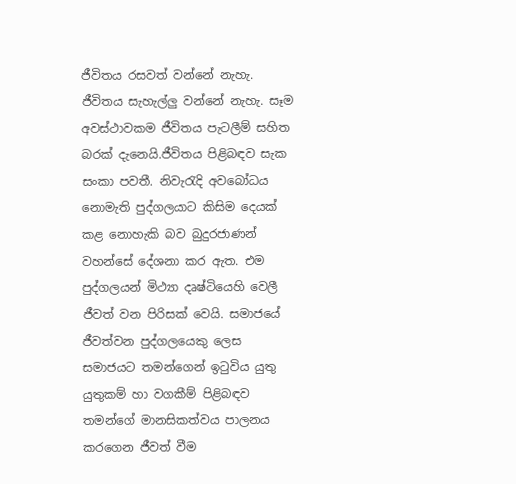ජීවිතය රසවත් වන්නේ නැහැ. ජීවිතය සැහැල්ලු වන්නේ නැහැ. සෑම අවස්ථාවකම ජීවිතය පැටලීම් සහිත බරක් දැනෙයි.ජීවිතය පිළිබඳව සැක සංකා පවතී. නිවැරැදි අවබෝධය නොමැති පුද්ගලයාට කිසිම දෙයක් කළ නොහැකි බව බුදුරජාණන් වහන්සේ දේශනා කර ඇත. එම පුද්ගලයන් මිථ්‍යා දෘෂ්ටියෙහි වෙලී ජීවත් වන පිරිසක් වෙයි. සමාජයේ ජීවත්වන පුද්ගලයෙකු ලෙස සමාජයට තමන්ගෙන් ඉටුවිය යුතු යුතුකම් හා වගකීම් පිළිබඳව තමන්ගේ මානසිකත්වය පාලනය කරගෙන ජීවත් වීම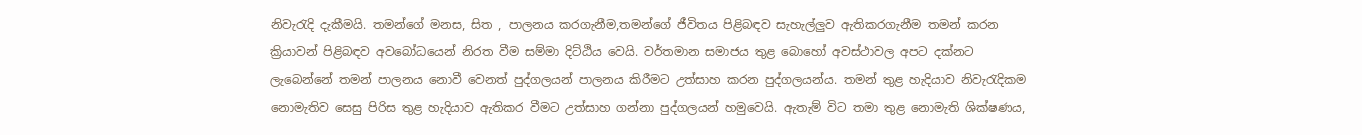නිවැරැදි දැකීමයි. තමන්ගේ මනස, සිත , පාලනය කරගැනීම,තමන්ගේ ජීවිතය පිළිබඳව සැහැල්ලුව ඇතිකරගැනීම තමන් කරන ක්‍රියාවන් පිළිබඳව අවබෝධයෙන් නිරත වීම සම්මා දිට්ඨිය වෙයි. වර්තමාන සමාජය තුළ බොහෝ අවස්ථාවල අපට දක්නට ලැබෙන්නේ තමන් පාලනය නොවී වෙනත් පුද්ගලයන් පාලනය කිරීමට උත්සාහ කරන පුද්ගලයන්ය. තමන් තුළ හැදියාව නිවැරැදිකම නොමැතිව සෙසු පිරිස තුළ හැදියාව ඇතිකර වීමට උත්සාහ ගන්නා පුද්ගලයන් හමුවෙයි. ඇතැම් විට තමා තුළ නොමැති ශික්ෂණය,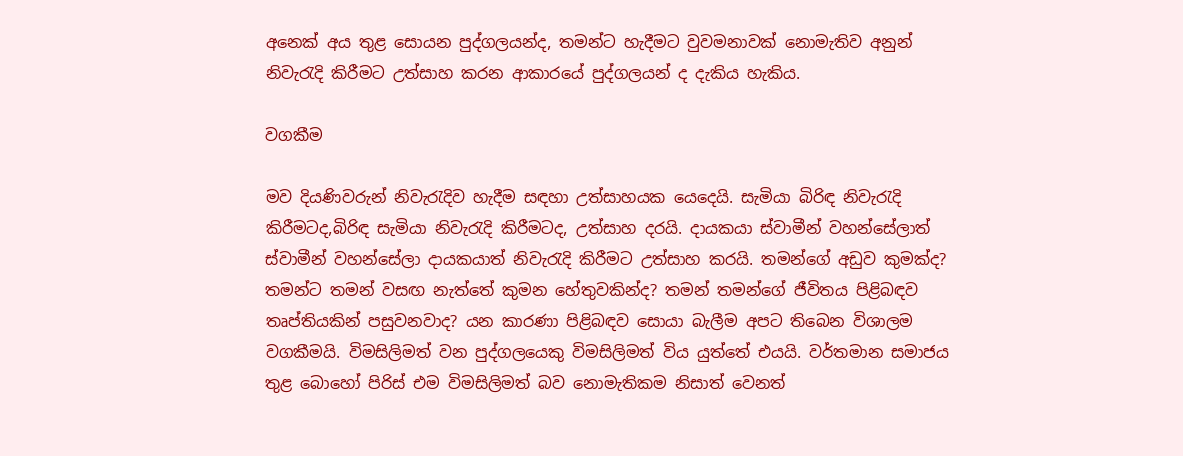අනෙක් අය තුළ සොයන පුද්ගලයන්ද, තමන්ට හැදීමට වුවමනාවක් නොමැතිව අනුන් නිවැරැදි කිරීමට උත්සාහ කරන ආකාරයේ පුද්ගලයන් ද දැකිය හැකිය.

වගකීම

මව දියණිවරුන් නිවැරැදිව හැදීම සඳහා උත්සාහයක යෙදෙයි. සැමියා බිරිඳ නිවැරැදි කිරීමටද,බිරිඳ සැමියා නිවැරැදි කිරීමටද, උත්සාහ දරයි. දායකයා ස්වාමීන් වහන්සේලාත් ස්වාමීන් වහන්සේලා දායකයාත් නිවැරැදි කිරීමට උත්සාහ කරයි. තමන්ගේ අඩුව කුමක්ද? තමන්ට තමන් වසඟ නැත්තේ කුමන හේතුවකින්ද? තමන් තමන්ගේ ජීවිතය පිළිබඳව තෘප්තියකින් පසුවනවාද? යන කාරණා පිළිබඳව සොයා බැලීම අපට තිබෙන විශාලම වගකීමයි. විමසිලිමත් වන පුද්ගලයෙකු විමසිලිමත් විය යුත්තේ එයයි. වර්තමාන සමාජය තුළ බොහෝ පිරිස් එම විමසිලිමත් බව නොමැතිකම නිසාත් වෙනත්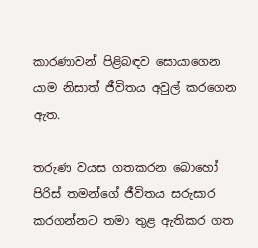කාරණාවන් පිළිබඳව සොයාගෙන යාම නිසාත් ජීවිතය අවුල් කරගෙන ඇත.

තරුණ වයස ගතකරන බොහෝ පිරිස් තමන්ගේ ජීවිතය සරුසාර කරගන්නට තමා තුළ ඇතිකර ගත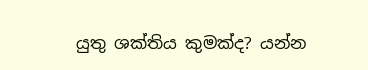යුතු ශක්තිය කුමක්ද? යන්න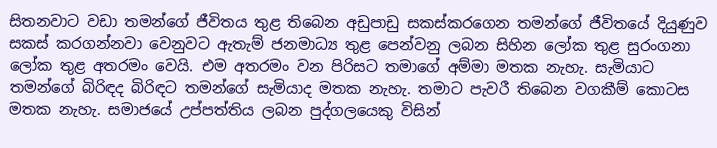සිතනවාට වඩා තමන්ගේ ජීවිතය තුළ තිබෙන අඩුපාඩු සකස්කරගෙන තමන්ගේ ජීවිතයේ දියුණුව සකස් කරගන්නවා වෙනුවට ඇතැම් ජනමාධ්‍ය තුළ පෙන්වනු ලබන සිහින ලෝක තුළ සුරංගනා ලෝක තුළ අතරමං වෙයි. එම අතරමං වන පිරිසට තමාගේ අම්මා මතක නැහැ. සැමියාට තමන්ගේ බිරිඳද බිරිඳට තමන්ගේ සැමියාද මතක නැහැ. තමාට පැවරී තිබෙන වගකීම් කොටස මතක නැහැ. සමාජයේ උප්පත්තිය ලබන පුද්ගලයෙකු විසින්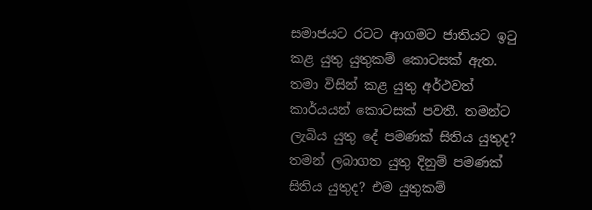සමාජයට රටට ආගමට ජාතියට ඉටු කළ යුතු යුතුකම් කොටසක් ඇත. තමා විසින් කළ යුතු අර්ථවත් කාර්යයන් කොටසක් පවතී. තමන්ට ලැබිය යුතු දේ පමණක් සිතිය යුතුද? තමන් ලබාගත යුතු දිනුම් පමණක් සිතිය යුතුද? එම යුතුකම්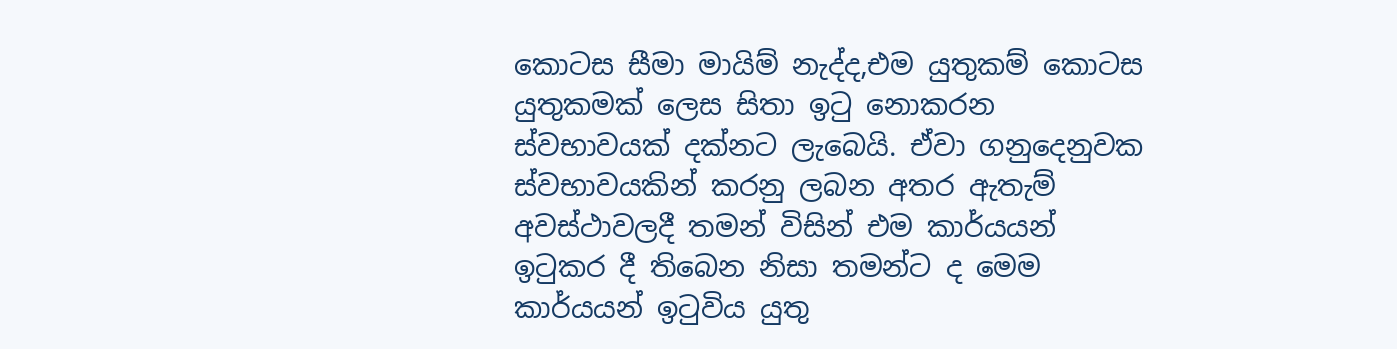කොටස සීමා මායිම් නැද්ද,එම යුතුකම් කොටස යුතුකමක් ලෙස සිතා ඉටු නොකරන ස්වභාවයක් දක්නට ලැබෙයි. ඒවා ගනුදෙනුවක ස්වභාවයකින් කරනු ලබන අතර ඇතැම් අවස්ථාවලදී තමන් විසින් එම කාර්යයන් ඉටුකර දී තිබෙන නිසා තමන්ට ද මෙම කාර්යයන් ඉටුවිය යුතු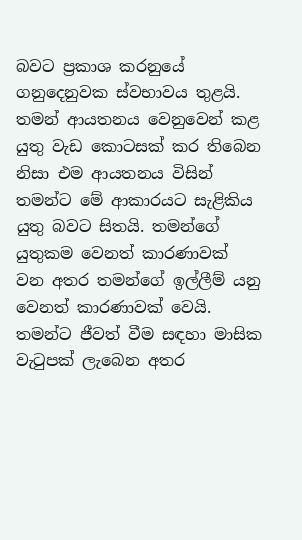බවට ප්‍රකාශ කරනුයේ ගනුදෙනුවක ස්වභාවය තුළයි.
තමන් ආයතනය වෙනුවෙන් කළ යුතු වැඩ කොටසක් කර තිබෙන නිසා එම ආයතනය විසින් තමන්ට මේ ආකාරයට සැළිකිය යුතු බවට සිතයි. තමන්ගේ යුතුකම වෙනත් කාරණාවක් වන අතර තමන්ගේ ඉල්ලීම් යනු වෙනත් කාරණාවක් වෙයි. තමන්ට ජීවත් වීම සඳහා මාසික වැටුපක් ලැබෙන අතර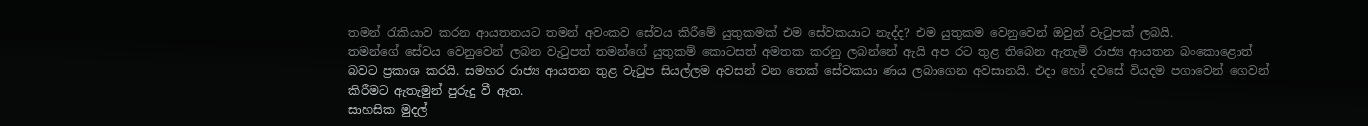තමන් රැකියාව කරන ආයතනයට තමන් අවංකව සේවය කිරීමේ යුතුකමක් එම සේවකයාට නැද්ද? එම යුතුකම වෙනුවෙන් ඔවුන් වැටුපක් ලබයි.
තමන්ගේ සේවය වෙනුවෙන් ලබන වැටුපත් තමන්ගේ යුතුකම් කොටසත් අමතක කරනු ලබන්නේ ඇයි අප රට තුළ තිබෙන ඇතැමි රාජ්‍ය ආයතන බංකොළොත් බවට ප්‍රකාශ කරයි. සමහර රාජ්‍ය ආයතන තුළ වැටුප සියල්ලම අවසන් වන තෙක් සේවකයා ණය ලබාගෙන අවසානයි. එදා හෝ දවසේ වියදම පගාවෙන් ගෙවන් කිරීමට ඇතැමුන් පුරුදු වී ඇත.
සාහසික මුදල්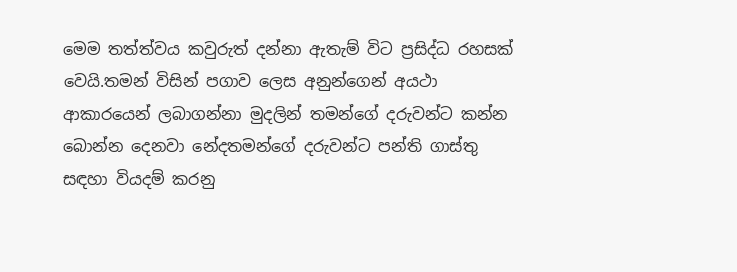මෙම තත්ත්වය කවුරුත් දන්නා ඇතැම් විට ප්‍රසිද්ධ රහසක් වෙයි.තමන් විසින් පගාව ලෙස අනුන්ගෙන් අයථා ආකාරයෙන් ලබාගන්නා මුදලින් තමන්ගේ දරුවන්ට කන්න බොන්න දෙනවා නේදතමන්ගේ දරුවන්ට පන්ති ගාස්තු සඳහා වියදම් කරනු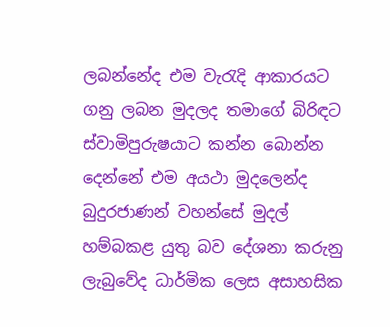ලබන්නේද එම වැරැදි ආකාරයට ගනු ලබන මුදලද තමාගේ බිරිඳට ස්වාමිපුරුෂයාට කන්න බොන්න දෙන්නේ එම අයථා මුදලෙන්ද බුදුරජාණන් වහන්සේ මුදල් හම්බකළ යුතු බව දේශනා කරුනු ලැබුවේද ධාර්මික ලෙස අසාහසික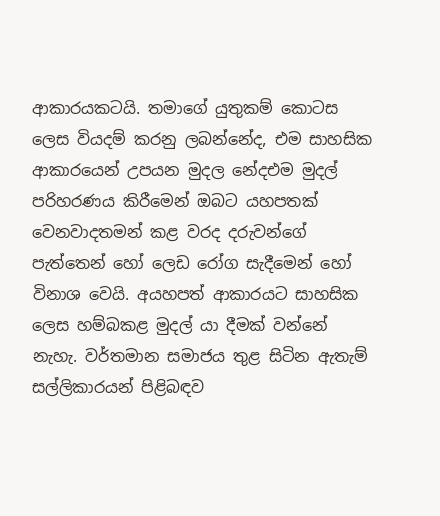ආකාරයකටයි. තමාගේ යුතුකම් කොටස ලෙස වියදම් කරනු ලබන්නේද, එම සාහසික ආකාරයෙන් උපයන මුදල නේදඑම මුදල් පරිහරණය කිරීමෙන් ඔබට යහපතක් වෙනවාදතමන් කළ වරද දරුවන්ගේ පැත්තෙන් හෝ ලෙඩ රෝග සැදීමෙන් හෝ විනාශ වෙයි. අයහපත් ආකාරයට සාහසික ලෙස හම්බකළ මුදල් යා දීමක් වන්නේ නැහැ. වර්තමාන සමාජය තුළ සිටින ඇතැම් සල්ලිකාරයන් පිළිබඳව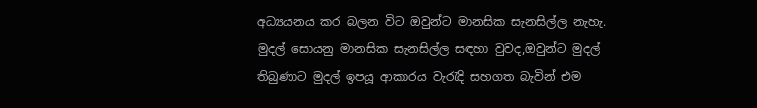අධ්‍යයනය කර බලන විට ඔවුන්ට මානසික සැනසිල්ල නැහැ. මුදල් සොයනු මානසික සැනසිල්ල සඳහා වුවද,ඔවුන්ට මුදල් තිබුණාට මුදල් ඉපයූ ආකාරය වැරැදි සහගත බැවින් එම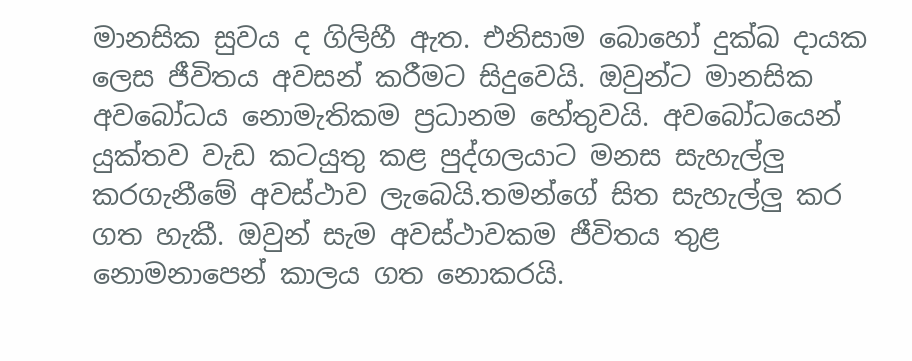මානසික සුවය ද ගිලිහී ඇත. එනිසාම බොහෝ දුක්ඛ දායක ලෙස ජීවිතය අවසන් කරීමට සිදුවෙයි. ඔවුන්ට මානසික අවබෝධය නොමැතිකම ප්‍රධානම හේතුවයි. අවබෝධයෙන් යුක්තව වැඩ කටයුතු කළ පුද්ගලයාට මනස සැහැල්ලු කරගැනීමේ අවස්ථාව ලැබෙයි.තමන්ගේ සිත සැහැල්ලු කර ගත හැකී. ඔවුන් සැම අවස්ථාවකම ජීවිතය තුළ නොමනාපෙන් කාලය ගත නොකරයි.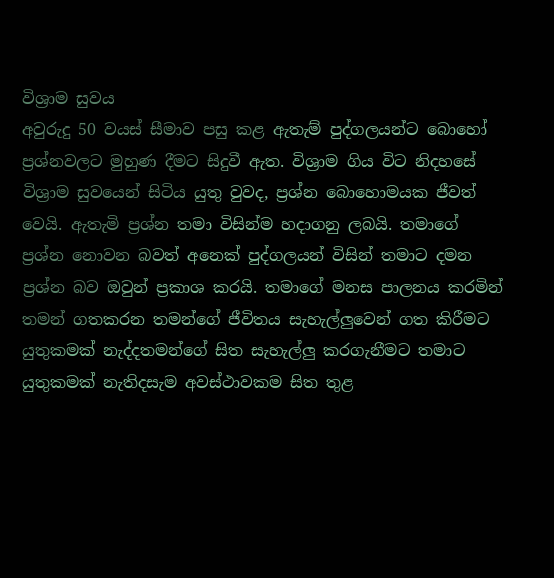විශ්‍රාම සුවය
අවුරුදු 50 වයස් සීමාව පසු කළ ඇතැම් පුද්ගලයන්ට බොහෝ ප්‍රශ්නවලට මුහුණ දීමට සිදුවී ඇත. විශ්‍රාම ගිය විට නිදහසේ විශ්‍රාම සුවයෙන් සිටිය යුතු වුවද, ප්‍රශ්න බොහොමයක ජීවත් වෙයි. ඇතැමි ප්‍රශ්න තමා විසින්ම හදාගනු ලබයි. තමාගේ ප්‍රශ්න නොවන බවත් අනෙක් පුද්ගලයන් විසින් තමාට දමන ප්‍රශ්න බව ඔවුන් ප්‍රකාශ කරයි. තමාගේ මනස පාලනය කරමින් තමන් ගතකරන තමන්ගේ ජීවිතය සැහැල්ලුවෙන් ගත කිරීමට යුතුකමක් නැද්දතමන්ගේ සිත සැහැල්ලු කරගැනීමට තමාට යුතුකමක් නැතිදසැම අවස්ථාවකම සිත තුළ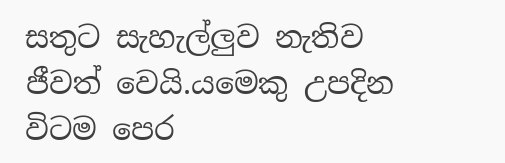සතුට සැහැල්ලුව නැතිව ජීවත් වෙයි.යමෙකු උපදින විටම පෙර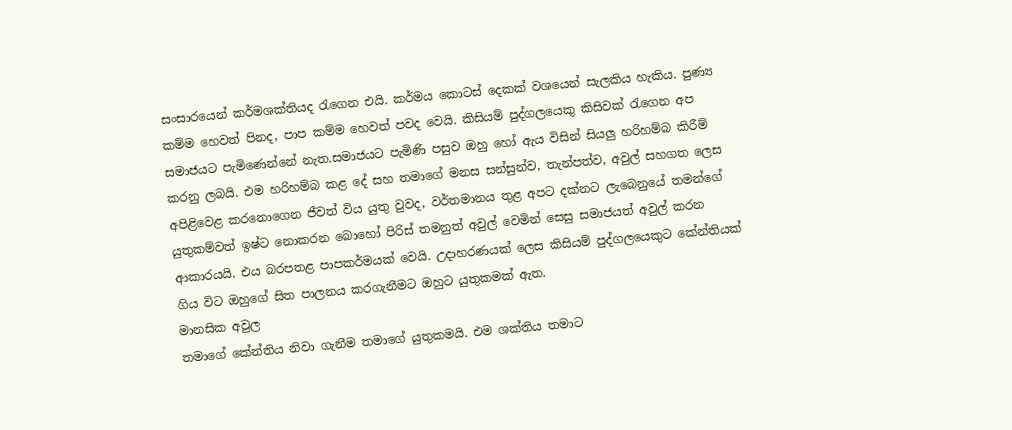සංසාරයෙන් කර්මශක්තියද රැගෙන එයි. කර්මය කොටස් දෙකක් වශයෙන් සැලකිය හැකිය. පුණ්‍ය කම්ම හෙවත් පිනද, පාප කම්ම හෙවත් පවද වෙයි. කිසියම් පුද්ගලයෙකු කිසිවක් රැගෙන අප සමාජයට පැමිණෙන්නේ නැත.සමාජයට පැමිණි පසුව ඔහු හෝ ඇය විසින් සියලු හරිහම්බ කිරීම් කරනු ලබයි. එම හරිහම්බ කළ දේ සහ තමාගේ මනස සන්සුන්ව, තැන්පත්ව, අවුල් සහගත ලෙස අපිළිවෙළ කරනොගෙන ජීවත් විය යුතු වුවද, වර්තමානය තුළ අපට දක්නට ලැබෙනුයේ තමන්ගේ යුතුකම්වත් ඉෂ්ට නොකරන බොහෝ පිරිස් තමනුත් අවුල් වෙමින් සෙසු සමාජයත් අවුල් කරන ආකාරයයි. එය බරපතළ පාපකර්මයක් වෙයි. උදාහරණයක් ලෙස කිසියම් පුද්ගලයෙකුට කේන්තියක් ගිය විට ඔහුගේ සිත පාලනය කරගැනීමට ඔහුට යුතුකමක් ඇත.
මානසික අවුල
තමාගේ කේන්තිය නිවා ගැනීම තමාගේ යුතුකමයි. එම ශක්තිය තමාට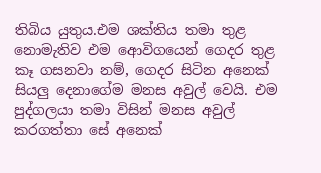තිබිය යුතුය.එම ශක්තිය තමා තුළ නොමැතිව එම ආෙවිගයෙන් ගෙදර තුළ කෑ ගසනවා නම්, ගෙදර සිටින අනෙක් සියලු දෙනාගේම මනස අවුල් වෙයි. එම පුද්ගලයා තමා විසින් මනස අවුල් කරගත්තා සේ අනෙක්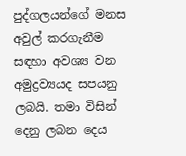පුද්ගලයන්ගේ මනස අවුල් කරගැනීම සඳහා අවශ්‍ය වන අමුද්‍රව්‍යයද සපයනු ලබයි. තමා විසින් දෙනු ලබන දෙය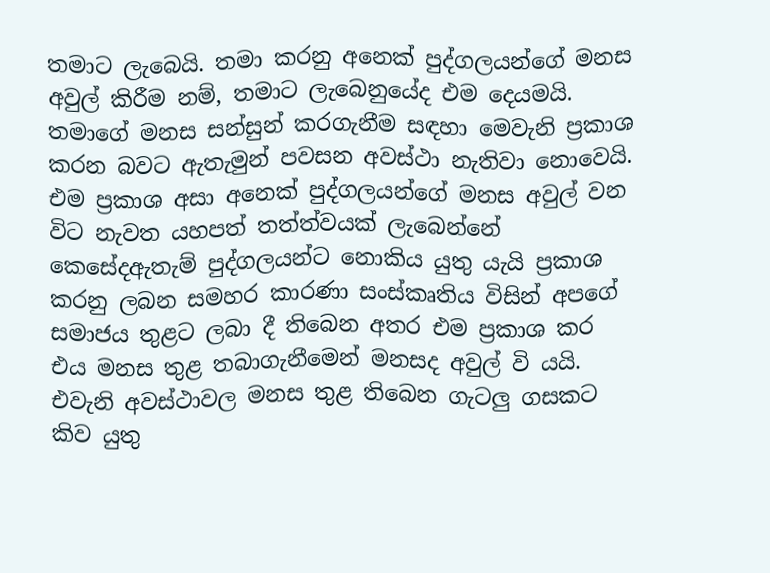තමාට ලැබෙයි. තමා කරනු අනෙක් පුද්ගලයන්ගේ මනස අවුල් කිරීම නම්, තමාට ලැබෙනුයේද එම දෙයමයි. තමාගේ මනස සන්සුන් කරගැනීම සඳහා මෙවැනි ප්‍රකාශ කරන බවට ඇතැමුන් පවසන අවස්ථා නැතිවා නොවෙයි. එම ප්‍රකාශ අසා අනෙක් පුද්ගලයන්ගේ මනස අවුල් වන විට නැවත යහපත් තත්ත්වයක් ලැබෙන්නේ කෙසේදඇතැම් පුද්ගලයන්ට නොකිය යුතු යැයි ප්‍රකාශ කරනු ලබන සමහර කාරණා සංස්කෘතිය විසින් අපගේ සමාජය තුළට ලබා දී තිබෙන අතර එම ප්‍රකාශ කර එය මනස තුළ තබාගැනීමෙන් මනසද අවුල් වි යයි. එවැනි අවස්ථාවල මනස තුළ තිබෙන ගැටලු ගසකට කිව යුතු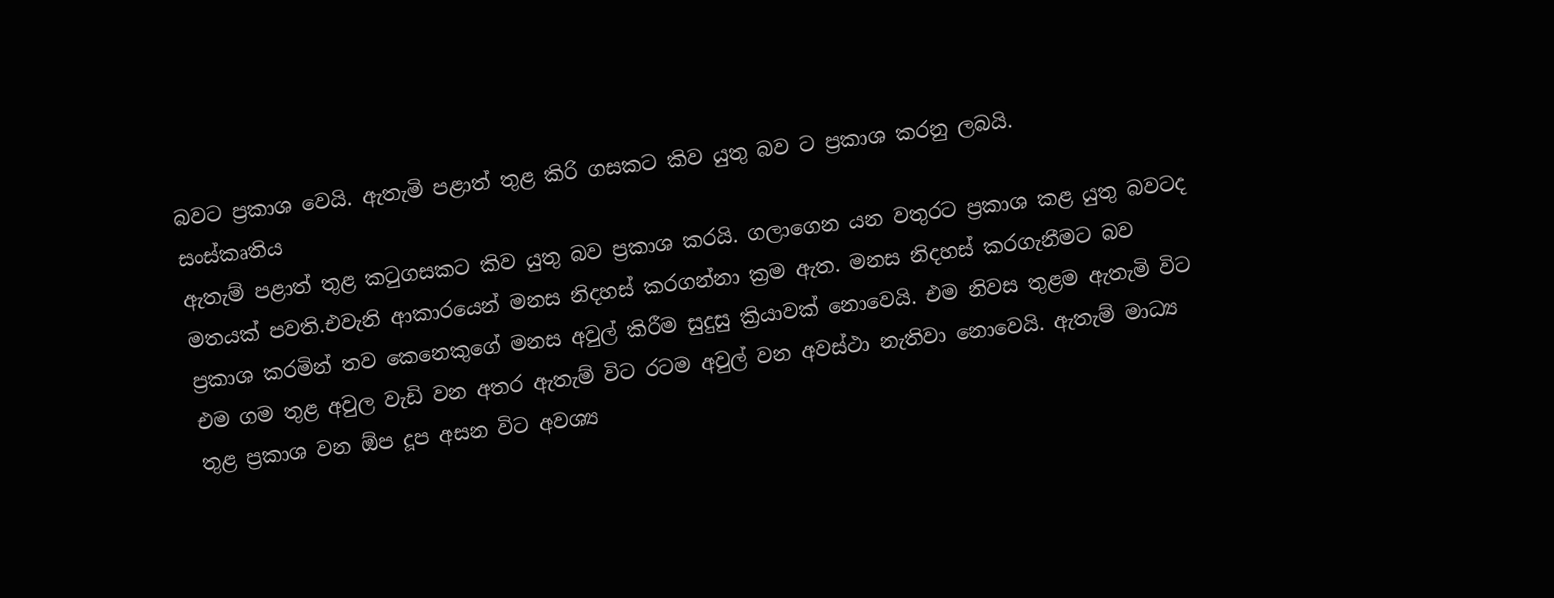බවට ප්‍රකාශ වෙයි. ඇතැමි පළාත් තුළ කිරි ගසකට කිව යුතු බව ට ප්‍රකාශ කරනු ලබයි.
සංස්කෘතිය
ඇතැම් පළාත් තුළ කටුගසකට කිව යුතු බව ප්‍රකාශ කරයි. ගලාගෙන යන වතුරට ප්‍රකාශ කළ යුතු බවටද මතයක් පවති.එවැනි ආකාරයෙන් මනස නිදහස් කරගන්නා ක්‍රම ඇත. මනස නිදහස් කරගැනීමට බව ප්‍රකාශ කරමින් තව කෙනෙකුගේ මනස අවුල් කිරීම සුදුසු ක්‍රියාවක් නොවෙයි. එම නිවස තුළම ඇතැමි විට එම ගම තුළ අවුල වැඩි වන අතර ඇතැම් විට රටම අවුල් වන අවස්ථා නැතිවා නොවෙයි. ඇතැම් මාධ්‍ය තුළ ප්‍රකාශ වන ඕප දූප අසන විට අවශ්‍ය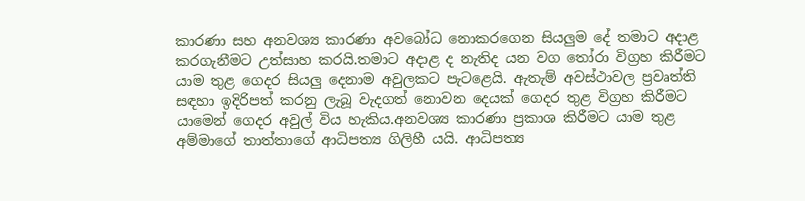කාරණා සහ අනවශ්‍ය කාරණා අවබෝධ නොකරගෙන සියලුම දේ තමාට අදාළ කරගැනීමට උත්සාහ කරයි.තමාට අදාළ ද නැතිද යන වග තෝරා විග්‍රහ කිරීමට යාම තුළ ගෙදර සියලු දෙනාම අවුලකට පැටළෙයි. ඇතැම් අවස්ථාවල ප්‍රවෘත්ති සඳහා ඉදිරිපත් කරනු ලැබූ වැදගත් නොවන දෙයක් ගෙදර තුළ විග්‍රහ කිරීමට යාමෙන් ගෙදර අවුල් විය හැකිය.අනවශ්‍ය කාරණා ප්‍රකාශ කිරීමට යාම තුළ අම්මාගේ තාත්තාගේ ආධිපත්‍ය ගිලිහී යයි. ආධිපත්‍ය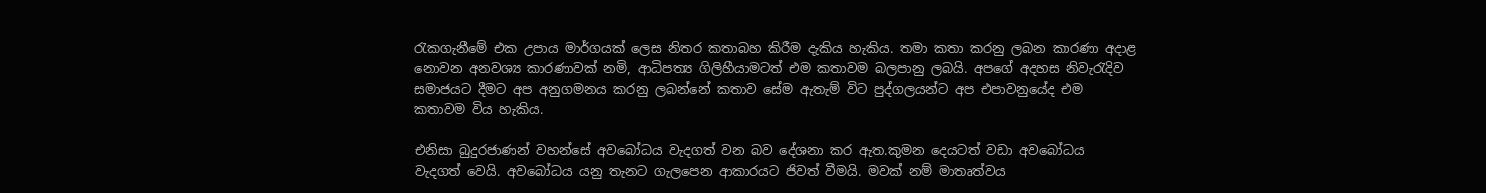රැකගැනීමේ එක උපාය මාර්ගයක් ලෙස නිතර කතාබහ කිරීම දැකිය හැකිය. තමා කතා කරනු ලබන කාරණා අදාළ නොවන අනවශ්‍ය කාරණාවක් නමි, ආධිපත්‍ය ගිලිහීයාමටත් එම කතාවම බලපානු ලබයි. අපගේ අදහස නිවැරැදිව සමාජයට දීමට අප අනුගමනය කරනු ලබන්නේ කතාව සේම ඇතැම් විට පුද්ගලයන්ට අප එපාවනුයේද එම කතාවම විය හැකිය.

එනිසා බුදුරජාණන් වහන්සේ අවබෝධය වැදගත් වන බව දේශනා කර ඇත.කුමන දෙයටත් වඩා අවබෝධය වැදගත් වෙයි. අවබෝධය යනු තැනට ගැලපෙන ආකාරයට ජිවත් වීමයි. මවක් නම් මාතෘත්වය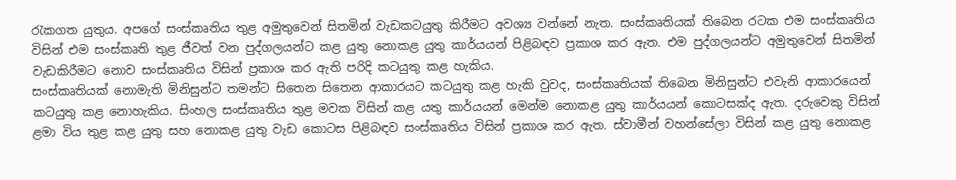රැකගත යුතුය. අපගේ සංස්කෘතිය තුළ අමුතුවෙන් සිතමින් වැඩකටයුතු කිරීමට අවශ්‍ය වන්නේ නැත. සංස්කෘතියක් තිබෙන රටක එම සංස්කෘතිය විසින් එම සංස්කෘති තුළ ජීවත් වන පුද්ගලයන්ට කළ යුතු නොකළ යුතු කාර්යයන් පිළිබඳව ප්‍රකාශ කර ඇත. එම පුද්ගලයන්ට අමුතුවෙන් සිතමින් වැඩකිරීමට නොව සංස්කෘතිය විසින් ප්‍රකාශ කර ඇති පරිදි කටයුතු කළ හැකිය.
සංස්කෘතියක් නොමැති මිනිසුන්ට තමන්ට සිතෙන සිතෙන ආකාරයට කටයුතු කළ හැකි වුවද, සංස්කෘතියක් තිබෙන මිනිසුන්ට එවැනි ආකාරයෙන් කටයුතු කළ නොහැකිය. සිංහල සංස්කෘතිය තුළ මවක විසින් කළ යතු කාර්යයන් මෙන්ම නොකළ යුතු කාර්යයන් කොටසක්ද ඇත. දරුවෙකු විසින් ළමා විය තුළ කළ යුතු සහ නොකළ යුතු වැඩ කොටස පිළිබඳව සංස්කෘතිය විසින් ප්‍රකාශ කර ඇත. ස්වාමීන් වහන්සේලා විසින් කළ යුතු නොකළ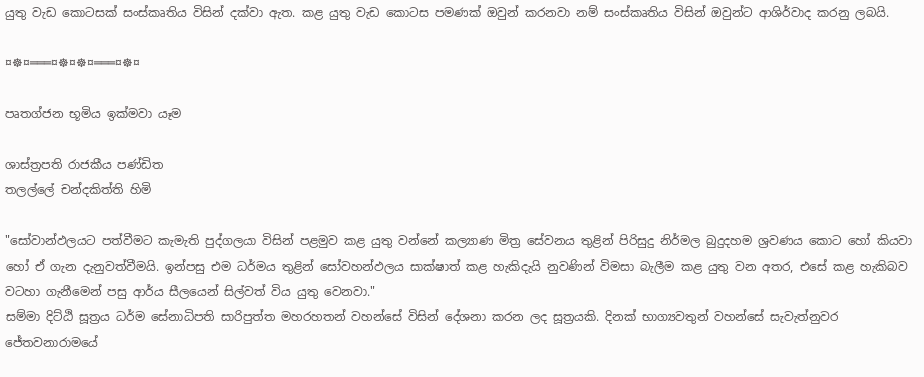යුතු වැඩ කොටසක් සංස්කෘතිය විසින් දක්වා ඇත. කළ යුතු වැඩ කොටස පමණක් ඔවුන් කරනවා නම් සංස්කෘතිය විසින් ඔවුන්ට ආශිර්වාද කරනු ලබයි.

¤☸¤═══¤☸¤☸¤═══¤☸¤

පෘතග්ජන භූමිය ඉක්මවා යෑම

ශාස්ත්‍රපති රාජකීය පණ්ඩිත
තලල්ලේ චන්දකිත්ති හිමි

"සෝවාන්ඵලයට පත්වීමට කැමැති පුද්ගලයා විසින් පළමුව කළ යුතු වන්නේ කල්‍යාණ මිත්‍ර සේවනය තුළින් පිරිසුදු නිර්මල බුදුදහම ශ්‍රවණය කොට හෝ කියවා හෝ ඒ ගැන දැනුවත්වීමයි. ඉන්පසු එම ධර්මය තුළින් සෝවහන්ඵලය සාක්ෂාත් කළ හැකිදැයි නුවණින් විමසා බැලීම කළ යුතු වන අතර, එසේ කළ හැකිබව වටහා ගැනීමෙන් පසු ආර්ය සීලයෙන් සිල්වත් විය යුතු වෙනවා."
සම්මා දිට්ඨි සූත්‍රය ධර්ම සේනාධිපති සාරිපුත්ත මහරහතන් වහන්සේ විසින් දේශනා කරන ලද සූත්‍රයකි. දිනක් භාග්‍යවතුන් වහන්සේ සැවැත්නුවර ජේතවනාරාමයේ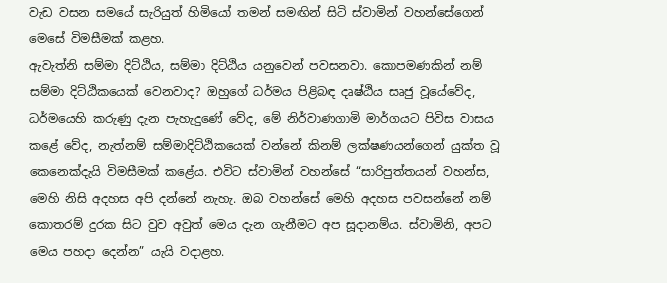වැඩ වසන සමයේ සැරියුත් හිමියෝ තමන් සමඟින් සිටි ස්වාමින් වහන්සේගෙන් මෙසේ විමසීමක් කළහ.
ඇවැත්නි සම්මා දිට්ඨිය, සම්මා දිට්ඨිය යනුවෙන් පවසනවා. කොපමණකින් නම් සම්මා දිට්ඨිකයෙක් වෙනවාද? ඔහුගේ ධර්මය පිළිබඳ දෘෂ්ඨිය සෘජු වූයේවේද, ධර්මයෙහි කරුණු දැන පැහැදුණේ වේද, මේ නිර්වාණගාමි මාර්ගයට පිවිස වාසය කළේ වේද, නැත්නම් සම්මාදිට්ඨිකයෙක් වන්නේ කිනම් ලක්ෂණයන්ගෙන් යුක්ත වූ කෙනෙක්දැයි විමසීමක් කළේය. එවිට ස්වාමින් වහන්සේ “සාරිපුත්තයන් වහන්ස, මෙහි නිසි අදහස අපි දන්නේ නැහැ. ඔබ වහන්සේ මෙහි අදහස පවසන්නේ නම් කොතරම් දුරක සිට වුව අවුත් මෙය දැන ගැනීමට අප සූදානම්ය. ස්වාමිනි, අපට මෙය පහදා දෙන්න” යැයි වදාළහ.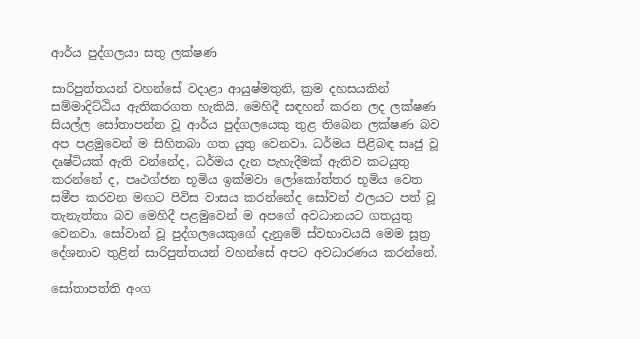ආර්ය පුද්ගලයා සතු ලක්ෂණ

සාරිපුත්තයන් වහන්සේ වදාළා ආයුෂ්මතුනි, ක්‍රම දහසයකින් සම්මාදිට්ඨිය ඇතිකරගත හැකියි. මෙහිදී සඳහන් කරන ලද ලක්ෂණ සියල්ල සෝතාපන්න වූ ආර්ය පුද්ගලයෙකු තුළ තිබෙන ලක්ෂණ බව අප පළමුවෙන් ම සිහිතබා ගත යුතු වෙනවා. ධර්මය පිළිබඳ සෘජු වූ දෘෂ්ටියක් ඇති වන්නේද, ධර්මය දැන පැහැදීමක් ඇතිව කටයුතු කරන්නේ ද, පෘථග්ජන භූමිය ඉක්මවා ලෝකෝත්තර භූමිය වෙත සමීප කරවන මඟට පිවිස වාසය කරන්නේද සෝවන් ඵලයට පත් වූ තැනැත්තා බව මෙහිදී පළමුවෙන් ම අපගේ අවධානයට ගතයුතු වෙනවා. සෝවාන් වූ පුද්ගලයෙකුගේ දැනුමේ ස්වභාවයයි මෙම සූත්‍ර දේශනාව තුළින් සාරිපුත්තයන් වහන්සේ අපට අවධාරණය කරන්නේ.

සෝතාපත්ති අංග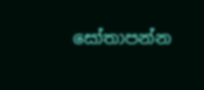සෝතාපන්න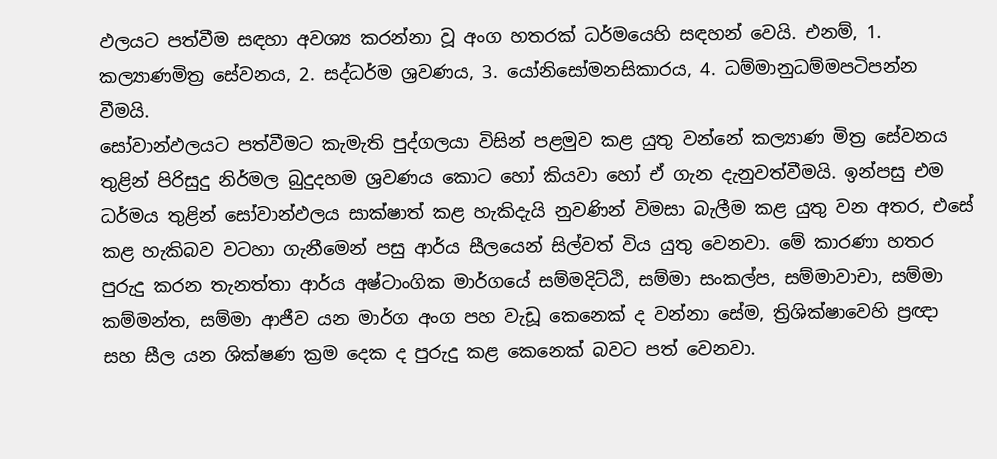ඵලයට පත්වීම සඳහා අවශ්‍ය කරන්නා වූ අංග හතරක් ධර්මයෙහි සඳහන් වෙයි. එනම්, 1. කල්‍යාණමිත්‍ර සේවනය, 2. සද්ධර්ම ශ්‍රවණය, 3. යෝනිසෝමනසිකාරය, 4. ධම්මානුධම්මපටිපන්න වීමයි.
සෝවාන්ඵලයට පත්වීමට කැමැති පුද්ගලයා විසින් පළමුව කළ යුතු වන්නේ කල්‍යාණ මිත්‍ර සේවනය තුළින් පිරිසුදු නිර්මල බුදුදහම ශ්‍රවණය කොට හෝ කියවා හෝ ඒ ගැන දැනුවත්වීමයි. ඉන්පසු එම ධර්මය තුළින් සෝවාන්ඵලය සාක්ෂාත් කළ හැකිදැයි නුවණින් විමසා බැලීම කළ යුතු වන අතර, එසේ කළ හැකිබව වටහා ගැනීමෙන් පසු ආර්ය සීලයෙන් සිල්වත් විය යුතු වෙනවා. මේ කාරණා හතර පුරුදු කරන තැනත්තා ආර්ය අෂ්ටාංගික මාර්ගයේ සම්මදිට්ඨි, සම්මා සංකල්ප, සම්මාවාචා, සම්මා කම්මන්ත, සම්මා ආජීව යන මාර්ග අංග පහ වැඩූ කෙනෙක් ද වන්නා සේම, ත්‍රිශික්ෂාවෙහි ප්‍රඥා සහ සීල යන ශික්ෂණ ක්‍රම දෙක ද පුරුදු කළ කෙනෙක් බවට පත් වෙනවා.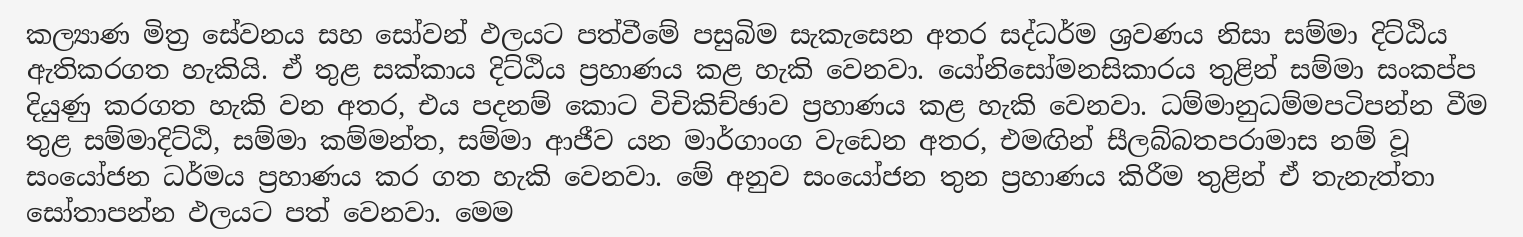කල්‍යාණ මිත්‍ර සේවනය සහ සෝවන් ඵලයට පත්වීමේ පසුබිම සැකැසෙන අතර සද්ධර්ම ශ්‍රවණය නිසා සම්මා දිට්ඨිය ඇතිකරගත හැකියි. ඒ තුළ සක්කාය දිට්ඨිය ප්‍රහාණය කළ හැකි වෙනවා. යෝනිසෝමනසිකාරය තුළින් සම්මා සංකප්ප දියුණු කරගත හැකි වන අතර, එය පදනම් කොට විචිකිච්ඡාව ප්‍රහාණය කළ හැකි වෙනවා. ධම්මානුධම්මපටිපන්න වීම තුළ සම්මාදිට්ඨි, සම්මා කම්මන්ත, සම්මා ආජීව යන මාර්ගාංග වැඩෙන අතර, එමඟින් සීලබ්බතපරාමාස නම් වූ සංයෝජන ධර්මය ප්‍රහාණය කර ගත හැකි වෙනවා. මේ අනුව සංයෝජන තුන ප්‍රහාණය කිරීම තුළින් ඒ තැනැත්තා සෝතාපන්න ඵලයට පත් වෙනවා. මෙම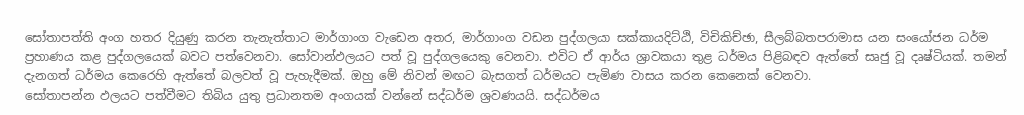සෝතාපත්ති අංග හතර දියුණු කරන තැනැත්තාට මාර්ගාංග වැඩෙන අතර, මාර්ගාංග වඩන පුද්ගලයා සක්කායදිට්ඨි, විචිකිච්ඡා, සීලබ්බතපරාමාස යන සංයෝජන ධර්ම ප්‍රහාණය කළ පුද්ගලයෙක් බවට පත්වෙනවා. සෝවාන්ඵලයට පත් වූ පුද්ගලයෙකු වෙනවා. එවිට ඒ ආර්ය ශ්‍රාවකයා තුළ ධර්මය පිළිබඳව ඇත්තේ සෘජු වූ දෘෂ්ටියක්. තමන් දැනගත් ධර්මය කෙරෙහි ඇත්තේ බලවත් වූ පැහැදීමක්. ඔහු මේ නිවන් මඟට බැසගත් ධර්මයට පැමිණ වාසය කරන කෙනෙක් වෙනවා.
සෝතාපන්න ඵලයට පත්වීමට තිබිය යුතු ප්‍රධානතම අංගයක් වන්නේ සද්ධර්ම ශ්‍රවණයයි. සද්ධර්මය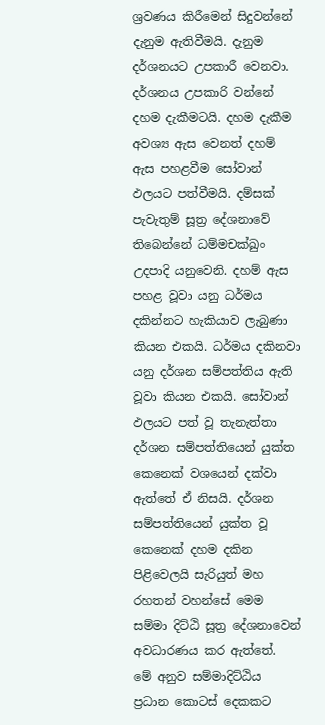ශ්‍රවණය කිරීමෙන් සිදුවන්නේ දැනුම ඇතිවීමයි. දැනුම දර්ශනයට උපකාරී වෙනවා. දර්ශනය උපකාරි වන්නේ දහම දැකීමටයි. දහම දැකීම අවශ්‍ය ඇස වෙනත් දහම් ඇස පහළවීම සෝවාන් ඵලයට පත්වීමයි. දම්සක් පැවැතුම් සූත්‍ර දේශනාවේ තිබෙන්නේ ධම්මචක්ඛුං උදපාදි යනුවෙනි. දහම් ඇස පහළ වූවා යනු ධර්මය දකින්නට හැකියාව ලැබුණා කියන එකයි. ධර්මය දකිනවා යනු දර්ශන සම්පත්තිය ඇති වූවා කියන එකයි. සෝවාන් ඵලයට පත් වූ තැනැත්තා දර්ශන සම්පත්තියෙන් යුක්ත කෙනෙක් වශයෙන් දක්වා ඇත්තේ ඒ නිසයි. දර්ශන සම්පත්තියෙන් යුක්ත වූ කෙනෙක් දහම දකින පිළිවෙලයි සැරියුත් මහ රහතන් වහන්සේ මෙම සම්මා දිට්ඨි සූත්‍ර දේශනාවෙන් අවධාරණය කර ඇත්තේ.
මේ අනුව සම්මාදිට්ඨිය ප්‍රධාන කොටස් දෙකකට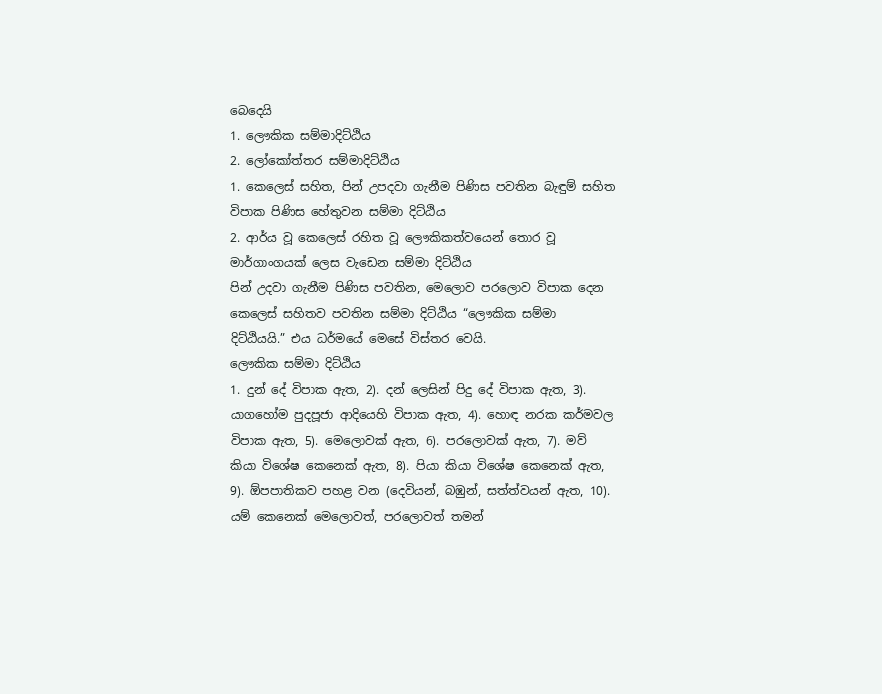බෙදෙයි
1. ලෞකික සම්මාදිට්ඨිය
2. ලෝකෝත්තර සම්මාදිට්ඨිය
1. කෙලෙස් සහිත, පින් උපදවා ගැනීම පිණිස පවතින බැඳුම් සහිත විපාක පිණිස හේතුවන සම්මා දිට්ඨිය
2. ආර්ය වූ කෙලෙස් රහිත වූ ලෞකිකත්වයෙන් තොර වූ මාර්ගාංගයක් ලෙස වැඩෙන සම්මා දිට්ඨිය
පින් උදවා ගැනීම පිණිස පවතින, මෙලොව පරලොව විපාක දෙන කෙලෙස් සහිතව පවතින සම්මා දිට්ඨිය “ලෞකික සම්මා දිට්ඨියයි.” එය ධර්මයේ මෙසේ විස්තර වෙයි.
ලෞකික සම්මා දිට්ඨිය
1. දුන් දේ විපාක ඇත, 2). දන් ලෙසින් පිදු දේ විපාක ඇත, 3). යාගහෝම පුදපූජා ආදියෙහි විපාක ඇත, 4). හොඳ නරක කර්මවල විපාක ඇත, 5). මෙලොවක් ඇත, 6). පරලොවක් ඇත, 7). මව් කියා විශේෂ කෙනෙක් ඇත, 8). පියා කියා විශේෂ කෙනෙක් ඇත, 9). ඕපපාතිකව පහළ වන (දෙවියන්, බඹුන්, සත්ත්වයන් ඇත, 10). යම් කෙනෙක් මෙලොවත්, පරලොවත් තමන්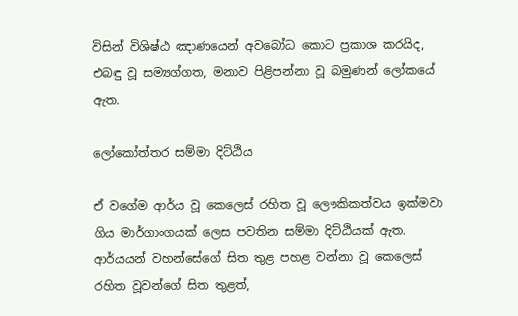විසින් විශිෂ්ඨ ඤාණයෙන් අවබෝධ කොට ප්‍රකාශ කරයිද, එබඳු වූ සම්‍යග්ගත, මනාව පිළිපන්නා වූ බමුණන් ලෝකයේ ඇත.

ලෝකෝත්තර සම්මා දිට්ඨිය

ඒ වගේම ආර්ය වූ කෙලෙස් රහිත වූ ලෞකිකත්වය ඉක්මවා ගිය මාර්ගාංගයක් ලෙස පවතින සම්මා දිට්ඨියක් ඇත. ආර්යයන් වහන්සේගේ සිත තුළ පහළ වන්නා වූ කෙලෙස් රහිත වූවන්ගේ සිත තුළත්,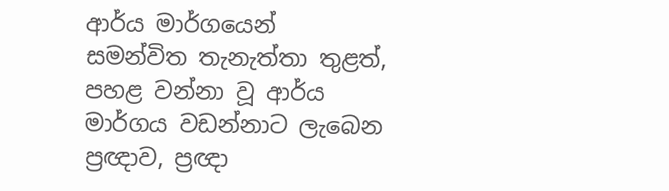ආර්ය මාර්ගයෙන් සමන්විත තැනැත්තා තුළත්, පහළ වන්නා වූ ආර්ය මාර්ගය වඩන්නාට ලැබෙන ප්‍රඥාව, ප්‍රඥා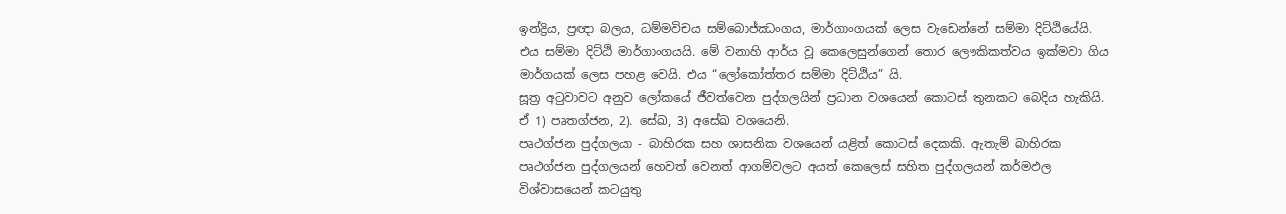ඉන්ද්‍රිය, ප්‍රඥා බලය, ධම්මවිචය සම්බොජ්ඣංගය, මාර්ගාංගයක් ලෙස වැඩෙන්නේ සම්මා දිට්ඨියේයි. එය සම්මා දිට්ඨි මාර්ගාංගයයි. මේ වනාහි ආර්ය වූ කෙලෙසුන්ගෙන් තොර ලෞකිකත්වය ඉක්මවා ගිය මාර්ගයක් ලෙස පහළ වෙයි. එය “ලෝකෝත්තර සම්මා දිට්ඨිය” යි.
සූත්‍ර අටුවාවට අනුව ලෝකයේ ජීවත්වෙන පුද්ගලයින් ප්‍රධාන වශයෙන් කොටස් තුනකට බෙදිය හැකියි. ඒ 1) පෘතග්ජන, 2). සේඛ, 3) අසේඛ වශයෙනි.
පෘථග්ජන පුද්ගලයා - බාහිරක සහ ශාසනික වශයෙන් යළිත් කොටස් දෙකකි. ඇතැම් බාහිරක පෘථග්ජන පුද්ගලයන් හෙවත් වෙනත් ආගම්වලට අයත් කෙලෙස් සහිත පුද්ගලයන් කර්මඵල විශ්වාසයෙන් කටයුතු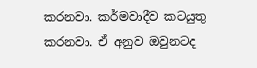කරනවා. කර්මවාදීව කටයුතු කරනවා. ඒ අනුව ඔවුනටද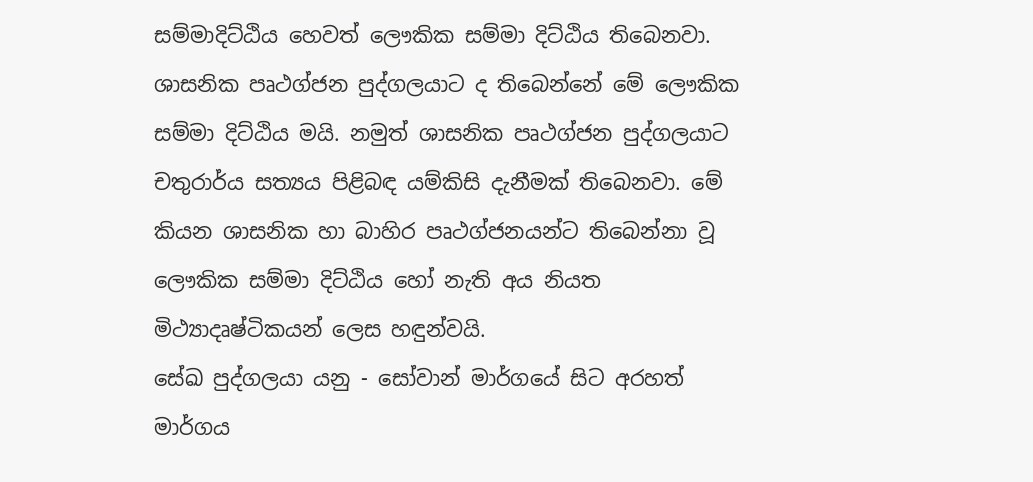සම්මාදිට්ඨිය හෙවත් ලෞකික සම්මා දිට්ඨිය තිබෙනවා. ශාසනික පෘථග්ජන පුද්ගලයාට ද තිබෙන්නේ මේ ලෞකික සම්මා දිට්ඨිය මයි. නමුත් ශාසනික පෘථග්ජන පුද්ගලයාට චතුරාර්ය සත්‍යය පිළිබඳ යම්කිසි දැනීමක් තිබෙනවා. මේ කියන ශාසනික හා බාහිර පෘථග්ජනයන්ට තිබෙන්නා වූ ලෞකික සම්මා දිට්ඨිය හෝ නැති අය නියත මිථ්‍යාදෘෂ්ටිකයන් ලෙස හඳුන්වයි.
සේඛ පුද්ගලයා යනු - සෝවාන් මාර්ගයේ සිට අරහත් මාර්ගය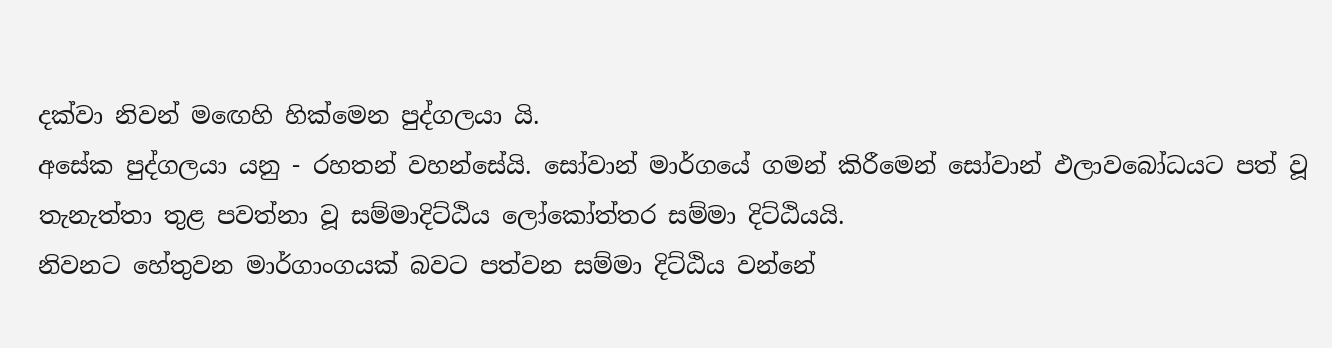දක්වා නිවන් මඟෙහි හික්මෙන පුද්ගලයා යි.
අසේක පුද්ගලයා යනු - රහතන් වහන්සේයි. සෝවාන් මාර්ගයේ ගමන් කිරීමෙන් සෝවාන් ඵලාවබෝධයට පත් වූ තැනැත්තා තුළ පවත්නා වූ සම්මාදිට්ඨිය ලෝකෝත්තර සම්මා දිට්ඨියයි.
නිවනට හේතුවන මාර්ගාංගයක් බවට පත්වන සම්මා දිට්ඨිය වන්නේ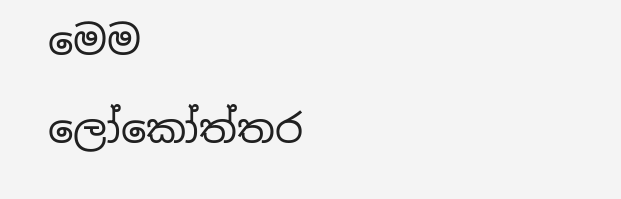මෙම ලෝකෝත්තර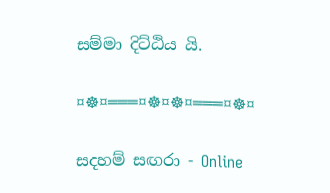සම්මා දිට්ඨිය යි.

¤☸¤═══¤☸¤☸¤═══¤☸¤

සදහම් සඟරා - Online